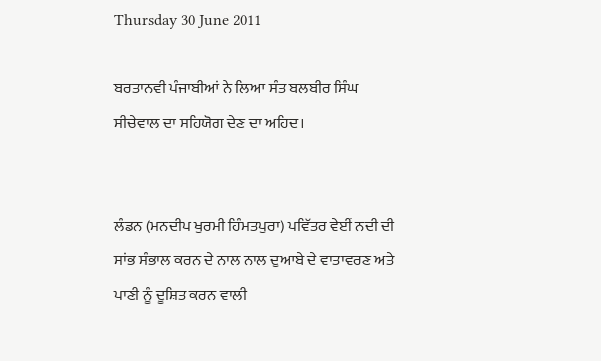Thursday 30 June 2011

ਬਰਤਾਨਵੀ ਪੰਜਾਬੀਆਂ ਨੇ ਲਿਆ ਸੰਤ ਬਲਬੀਰ ਸਿੰਘ ਸੀਚੇਵਾਲ ਦਾ ਸਹਿਯੋਗ ਦੇਣ ਦਾ ਅਹਿਦ।


ਲੰਡਨ (ਮਨਦੀਪ ਖੁਰਮੀ ਹਿੰਮਤਪੁਰਾ) ਪਵਿੱਤਰ ਵੇਈਂ ਨਦੀ ਦੀ ਸਾਂਭ ਸੰਭਾਲ ਕਰਨ ਦੇ ਨਾਲ ਨਾਲ ਦੁਆਬੇ ਦੇ ਵਾਤਾਵਰਣ ਅਤੇ ਪਾਣੀ ਨੂੰ ਦੂਸ਼ਿਤ ਕਰਨ ਵਾਲੀ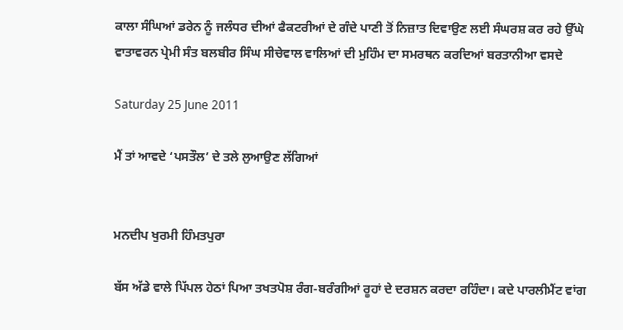ਕਾਲਾ ਸੰਘਿਆਂ ਡਰੇਨ ਨੂੰ ਜਲੰਧਰ ਦੀਆਂ ਫੈਕਟਰੀਆਂ ਦੇ ਗੰਦੇ ਪਾਣੀ ਤੋਂ ਨਿਜ਼ਾਤ ਦਿਵਾਉਣ ਲਈ ਸੰਘਰਸ਼ ਕਰ ਰਹੇ ਉੱਘੇ ਵਾਤਾਵਰਨ ਪ੍ਰੇਮੀ ਸੰਤ ਬਲਬੀਰ ਸਿੰਘ ਸੀਚੇਵਾਲ ਵਾਲਿਆਂ ਦੀ ਮੁਹਿੰਮ ਦਾ ਸਮਰਥਨ ਕਰਦਿਆਂ ਬਰਤਾਨੀਆ ਵਸਦੇ

Saturday 25 June 2011

ਮੈਂ ਤਾਂ ਆਵਦੇ ‘ਪਸਤੌਲ’ ਦੇ ਤਲੇ ਲੁਆਉਣ ਲੱਗਿਆਂ


ਮਨਦੀਪ ਖੁਰਮੀ ਹਿੰਮਤਪੁਰਾ

ਬੱਸ ਅੱਡੇ ਵਾਲੇ ਪਿੱਪਲ ਹੇਠਾਂ ਪਿਆ ਤਖਤਪੋਸ਼ ਰੰਗ-ਬਰੰਗੀਆਂ ਰੂਹਾਂ ਦੇ ਦਰਸ਼ਨ ਕਰਦਾ ਰਹਿੰਦਾ। ਕਦੇ ਪਾਰਲੀਮੈਂਟ ਵਾਂਗ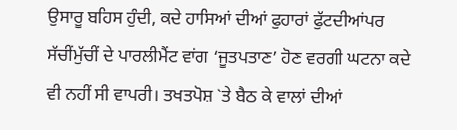ਉਸਾਰੂ ਬਹਿਸ ਹੁੰਦੀ, ਕਦੇ ਹਾਸਿਆਂ ਦੀਆਂ ਫੁਹਾਰਾਂ ਫੁੱਟਦੀਆਂਪਰ ਸੱਚੀਂਮੁੱਚੀਂ ਦੇ ਪਾਰਲੀਮੈਂਟ ਵਾਂਗ ‘ਜੂਤਪਤਾਣ’ ਹੋਣ ਵਰਗੀ ਘਟਨਾ ਕਦੇ ਵੀ ਨਹੀਂ ਸੀ ਵਾਪਰੀ। ਤਖਤਪੋਸ਼ `ਤੇ ਬੈਠ ਕੇ ਵਾਲਾਂ ਦੀਆਂ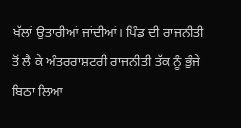ਖੱਲਾਂ ਉਤਾਰੀਆਂ ਜਾਂਦੀਆਂ। ਪਿੰਡ ਦੀ ਰਾਜਨੀਤੀ ਤੋਂ ਲੈ ਕੇ ਅੰਤਰਰਾਸ਼ਟਰੀ ਰਾਜਨੀਤੀ ਤੱਕ ਨੂੰ ਭੁੰਜੇ ਬਿਠਾ ਲਿਆ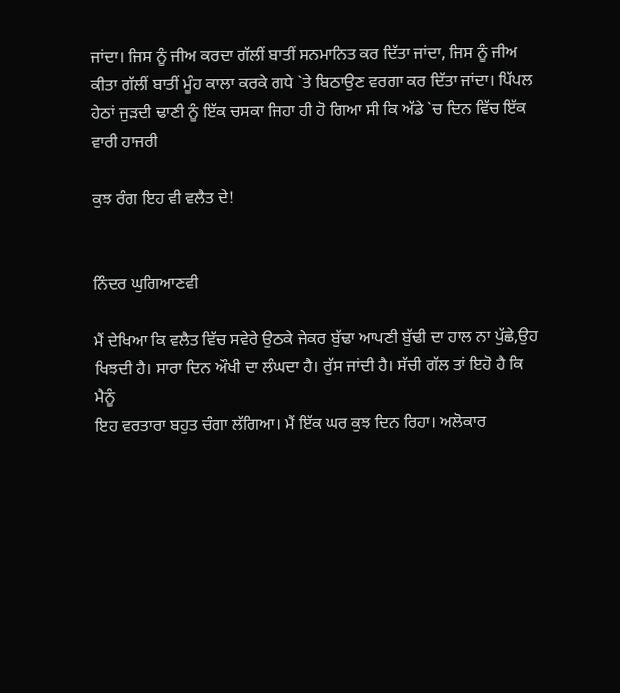ਜਾਂਦਾ। ਜਿਸ ਨੂੰ ਜੀਅ ਕਰਦਾ ਗੱਲੀਂ ਬਾਤੀਂ ਸਨਮਾਨਿਤ ਕਰ ਦਿੱਤਾ ਜਾਂਦਾ, ਜਿਸ ਨੂੰ ਜੀਅ ਕੀਤਾ ਗੱਲੀਂ ਬਾਤੀਂ ਮੂੰਹ ਕਾਲਾ ਕਰਕੇ ਗਧੇ `ਤੇ ਬਿਠਾਉਣ ਵਰਗਾ ਕਰ ਦਿੱਤਾ ਜਾਂਦਾ। ਪਿੱਪਲ ਹੇਠਾਂ ਜੁੜਦੀ ਢਾਣੀ ਨੂੰ ਇੱਕ ਚਸਕਾ ਜਿਹਾ ਹੀ ਹੋ ਗਿਆ ਸੀ ਕਿ ਅੱਡੇ `ਚ ਦਿਨ ਵਿੱਚ ਇੱਕ ਵਾਰੀ ਹਾਜਰੀ

ਕੁਝ ਰੰਗ ਇਹ ਵੀ ਵਲੈਤ ਦੇ!


ਨਿੰਦਰ ਘੁਗਿਆਣਵੀ

ਮੈਂ ਦੇਖਿਆ ਕਿ ਵਲੈਤ ਵਿੱਚ ਸਵੇਰੇ ਉਠਕੇ ਜੇਕਰ ਬੁੱਢਾ ਆਪਣੀ ਬੁੱਢੀ ਦਾ ਹਾਲ ਨਾ ਪੁੱਛੇ,ਉਹ ਖਿਝਦੀ ਹੈ। ਸਾਰਾ ਦਿਨ ਔਖੀ ਦਾ ਲੰਘਦਾ ਹੈ। ਰੁੱਸ ਜਾਂਦੀ ਹੈ। ਸੱਚੀ ਗੱਲ ਤਾਂ ਇਹੋ ਹੈ ਕਿ ਮੈਨੂੰ
ਇਹ ਵਰਤਾਰਾ ਬਹੁਤ ਚੰਗਾ ਲੱਗਿਆ। ਮੈਂ ਇੱਕ ਘਰ ਕੁਝ ਦਿਨ ਰਿਹਾ। ਅਲੋਕਾਰ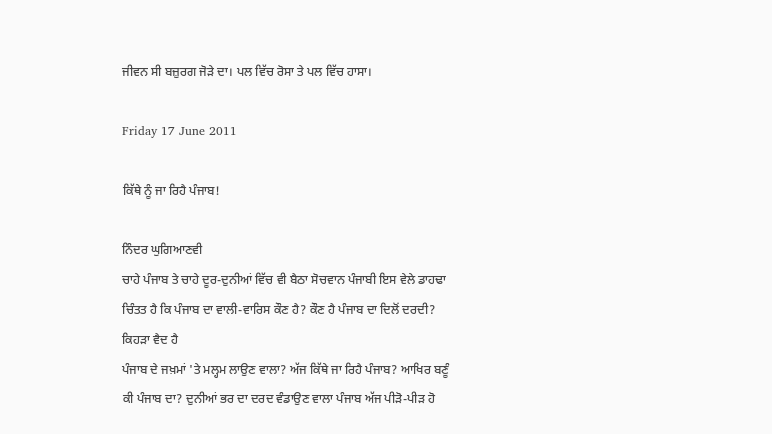ਜੀਵਨ ਸੀ ਬਜ਼ੁਰਗ ਜੋੜੇ ਦਾ। ਪਲ ਵਿੱਚ ਰੋਸਾ ਤੇ ਪਲ ਵਿੱਚ ਹਾਸਾ।

Friday 17 June 2011

ਕਿੱਥੇ ਨੂੰ ਜਾ ਰਿਹੈ ਪੰਜਾਬ!

ਨਿੰਦਰ ਘੁਗਿਆਣਵੀ
ਚਾਹੇ ਪੰਜਾਬ ਤੇ ਚਾਹੇ ਦੂਰ-ਦੁਨੀਆਂ ਵਿੱਚ ਵੀ ਬੈਠਾ ਸੋਚਵਾਨ ਪੰਜਾਬੀ ਇਸ ਵੇਲੇ ਡਾਹਢਾ ਚਿੰਤਤ ਹੈ ਕਿ ਪੰਜਾਬ ਦਾ ਵਾਲੀ-ਵਾਰਿਸ ਕੌਣ ਹੈ? ਕੌਣ ਹੈ ਪੰਜਾਬ ਦਾ ਦਿਲੋਂ ਦਰਦੀ? ਕਿਹੜਾ ਵੈਦ ਹੈ
ਪੰਜਾਬ ਦੇ ਜਖ਼ਮਾਂ 'ਤੇ ਮਲ੍ਹਮ ਲਾਉਣ ਵਾਲਾ? ਅੱਜ ਕਿੱਥੇ ਜਾ ਰਿਹੈ ਪੰਜਾਬ? ਆਖਿਰ ਬਣੂੰ ਕੀ ਪੰਜਾਬ ਦਾ? ਦੁਨੀਆਂ ਭਰ ਦਾ ਦਰਦ ਵੰਡਾਉਣ ਵਾਲਾ ਪੰਜਾਬ ਅੱਜ ਪੀੜੋ-ਪੀੜ ਹੋ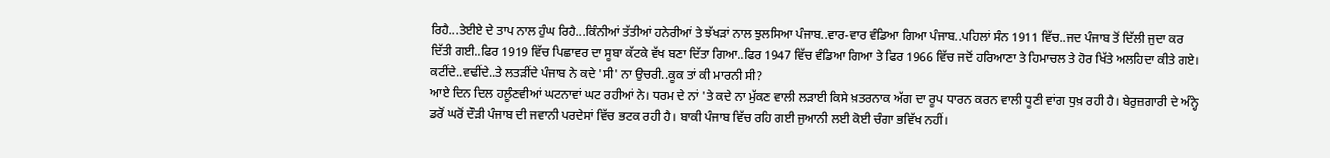ਰਿਹੈ...ਤੇਈਏ ਦੇ ਤਾਪ ਨਾਲ ਹੁੰਘ ਰਿਹੈ...ਕਿੰਨੀਆਂ ਤੱਤੀਆਂ ਹਨੇਰੀਆਂ ਤੇ ਝੱਖੜਾਂ ਨਾਲ ਝੁਲਸਿਆ ਪੰਜਾਬ..ਵਾਰ-ਵਾਰ ਵੰਡਿਆ ਗਿਆ ਪੰਜਾਬ..ਪਹਿਲਾਂ ਸੰਨ 1911 ਵਿੱਚ..ਜਦ ਪੰਜਾਬ ਤੋਂ ਦਿੱਲੀ ਜੁਦਾ ਕਰ ਦਿੱਤੀ ਗਈ..ਫਿਰ 1919 ਵਿੱਚ ਪਿਛਾਵਰ ਦਾ ਸੂਬਾ ਕੱਟਕੇ ਵੱਖ ਬਣਾ ਦਿੱਤਾ ਗਿਆ..ਫਿਰ 1947 ਵਿੱਚ ਵੰਡਿਆ ਗਿਆ ਤੇ ਫਿਰ 1966 ਵਿੱਚ ਜਦੋਂ ਹਰਿਆਣਾ ਤੇ ਹਿਮਾਚਲ ਤੇ ਹੋਰ ਖਿੱਤੇ ਅਲਹਿਦਾ ਕੀਤੇ ਗਏ। ਕਟੀਂਦੇ..ਵਢੀਂਦੇ..ਤੇ ਲਤੜੀਂਦੇ ਪੰਜਾਬ ਨੇ ਕਦੇ 'ਸੀ' ਨਾ ਉਚਰੀ..ਕੂਕ ਤਾਂ ਕੀ ਮਾਰਨੀ ਸੀ?
ਆਏ ਦਿਨ ਦਿਲ ਹਲੂੰਣਵੀਆਂ ਘਟਨਾਵਾਂ ਘਟ ਰਹੀਆਂ ਨੇ। ਧਰਮ ਦੇ ਨਾਂ 'ਤੇ ਕਦੇ ਨਾ ਮੁੱਕਣ ਵਾਲੀ ਲੜਾਈ ਕਿਸੇ ਖ਼ਤਰਨਾਕ ਅੱਗ ਦਾ ਰੂਪ ਧਾਰਨ ਕਰਨ ਵਾਲੀ ਧੂਣੀ ਵਾਂਗ ਧੁਖ਼ ਰਹੀ ਹੈ। ਬੇਰੁਜ਼ਗਾਰੀ ਦੇ ਅੰਨ੍ਹੇ ਡਰੋਂ ਘਰੋਂ ਦੌੜੀ ਪੰਜਾਬ ਦੀ ਜਵਾਨੀ ਪਰਦੇਸਾਂ ਵਿੱਚ ਭਟਕ ਰਹੀ ਹੈ। ਬਾਕੀ ਪੰਜਾਬ ਵਿੱਚ ਰਹਿ ਗਈ ਜੁਆਨੀ ਲਈ ਕੋਈ ਚੰਗਾ ਭਵਿੱਖ ਨਹੀਂ।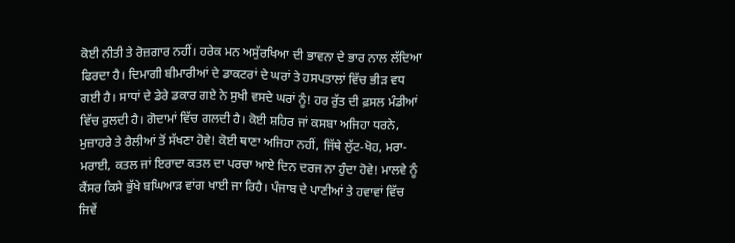ਕੋਈ ਨੀਤੀ ਤੇ ਰੋਜ਼ਗਾਰ ਨਹੀਂ। ਹਰੇਕ ਮਨ ਅਸੁੱਰਖਿਆ ਦੀ ਭਾਵਨਾ ਦੇ ਭਾਰ ਨਾਲ ਲੱਦਿਆ ਫਿਰਦਾ ਹੈ। ਦਿਮਾਗੀ ਬੀਮਾਰੀਆਂ ਦੇ ਡਾਕਟਰਾਂ ਦੇ ਘਰਾਂ ਤੇ ਹਸਪਤਾਲਾਂ ਵਿੱਚ ਭੀੜ ਵਧ ਗਈ ਹੈ। ਸਾਧਾਂ ਦੇ ਡੇਰੇ ਡਕਾਰ ਗਏ ਨੇ ਸੁਖੀ ਵਸਦੇ ਘਰਾਂ ਨੂੰ! ਹਰ ਰੁੱਤ ਦੀ ਫ਼ਸਲ ਮੰਡੀਆਂ ਵਿੱਚ ਰੁਲਦੀ ਹੈ। ਗੋਦਾਮਾਂ ਵਿੱਚ ਗਲਦੀ ਹੈ। ਕੋਈ ਸ਼ਹਿਰ ਜਾਂ ਕਸਬਾ ਅਜਿਹਾ ਧਰਨੇ, ਮੁਜ਼ਾਹਰੇ ਤੇ ਰੈਲੀਆਂ ਤੋਂ ਸੱਖਣਾ ਹੋਵੇ! ਕੋਈ ਥਾਣਾ ਅਜਿਹਾ ਨਹੀਂ, ਜਿੱਥੇ ਲੁੱਟ-ਖੋਹ, ਮਰਾ-ਮਰਾਈ, ਕਤਲ ਜਾਂ ਇਰਾਦਾ ਕਤਲ ਦਾ ਪਰਚਾ ਆਏ ਦਿਨ ਦਰਜ ਨਾ ਹੁੰਦਾ ਹੋਵੇ! ਮਾਲਵੇ ਨੂੰ ਕੈਂਸਰ ਕਿਸੇ ਭੁੱਖੇ ਬਘਿਆੜ ਵਾਂਗ ਖਾਈ ਜਾ ਰਿਹੈ। ਪੰਜਾਬ ਦੇ ਪਾਣੀਆਂ ਤੇ ਹਵਾਵਾਂ ਵਿੱਚ ਜਿਵੇਂ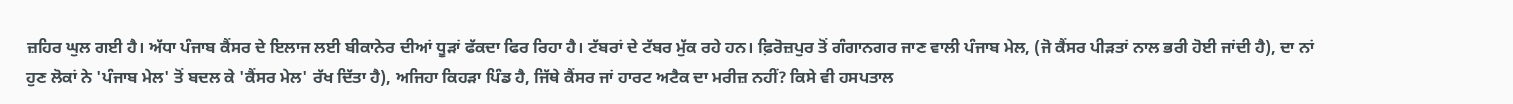ਜ਼ਹਿਰ ਘੁਲ ਗਈ ਹੈ। ਅੱਧਾ ਪੰਜਾਬ ਕੈਂਸਰ ਦੇ ਇਲਾਜ ਲਈ ਬੀਕਾਨੇਰ ਦੀਆਂ ਧੂੜਾਂ ਫੱਕਦਾ ਫਿਰ ਰਿਹਾ ਹੈ। ਟੱਬਰਾਂ ਦੇ ਟੱਬਰ ਮੁੱਕ ਰਹੇ ਹਨ। ਫ਼ਿਰੋਜ਼ਪੁਰ ਤੋਂ ਗੰਗਾਨਗਰ ਜਾਣ ਵਾਲੀ ਪੰਜਾਬ ਮੇਲ, (ਜੋ ਕੈਂਸਰ ਪੀੜਤਾਂ ਨਾਲ ਭਰੀ ਹੋਈ ਜਾਂਦੀ ਹੈ), ਦਾ ਨਾਂ ਹੁਣ ਲੋਕਾਂ ਨੇ 'ਪੰਜਾਬ ਮੇਲ' ਤੋਂ ਬਦਲ ਕੇ 'ਕੈਂਸਰ ਮੇਲ' ਰੱਖ ਦਿੱਤਾ ਹੈ), ਅਜਿਹਾ ਕਿਹੜਾ ਪਿੰਡ ਹੈ, ਜਿੱਥੇ ਕੈਂਸਰ ਜਾਂ ਹਾਰਟ ਅਟੈਕ ਦਾ ਮਰੀਜ਼ ਨਹੀਂ? ਕਿਸੇ ਵੀ ਹਸਪਤਾਲ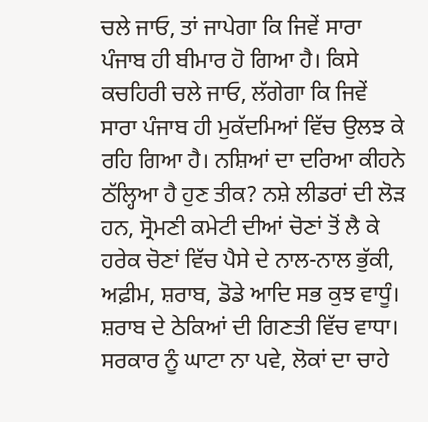ਚਲੇ ਜਾਓ, ਤਾਂ ਜਾਪੇਗਾ ਕਿ ਜਿਵੇਂ ਸਾਰਾ ਪੰਜਾਬ ਹੀ ਬੀਮਾਰ ਹੋ ਗਿਆ ਹੈ। ਕਿਸੇ ਕਚਹਿਰੀ ਚਲੇ ਜਾਓ, ਲੱਗੇਗਾ ਕਿ ਜਿਵੇਂ ਸਾਰਾ ਪੰਜਾਬ ਹੀ ਮੁਕੱਦਮਿਆਂ ਵਿੱਚ ਉਲਝ ਕੇ ਰਹਿ ਗਿਆ ਹੈ। ਨਸ਼ਿਆਂ ਦਾ ਦਰਿਆ ਕੀਹਨੇ ਠੱਲ੍ਹਿਆ ਹੈ ਹੁਣ ਤੀਕ? ਨਸ਼ੇ ਲੀਡਰਾਂ ਦੀ ਲੋੜ ਹਨ, ਸ੍ਰੋਮਣੀ ਕਮੇਟੀ ਦੀਆਂ ਚੋਣਾਂ ਤੋਂ ਲੈ ਕੇ ਹਰੇਕ ਚੋਣਾਂ ਵਿੱਚ ਪੈਸੇ ਦੇ ਨਾਲ-ਨਾਲ ਭੁੱਕੀ, ਅਫ਼ੀਮ, ਸ਼ਰਾਬ, ਡੋਡੇ ਆਦਿ ਸਭ ਕੁਝ ਵਾਧੂੰ। ਸ਼ਰਾਬ ਦੇ ਠੇਕਿਆਂ ਦੀ ਗਿਣਤੀ ਵਿੱਚ ਵਾਧਾ। ਸਰਕਾਰ ਨੂੰ ਘਾਟਾ ਨਾ ਪਵੇ, ਲੋਕਾਂ ਦਾ ਚਾਹੇ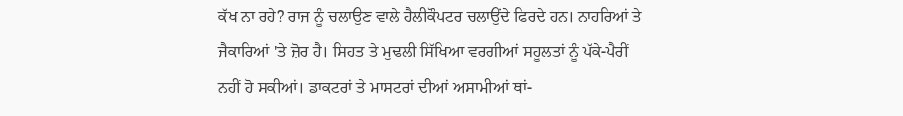ਕੱਖ ਨਾ ਰਹੇ? ਰਾਜ ਨੂੰ ਚਲਾਉਣ ਵਾਲੇ ਹੈਲੀਕੌਪਟਰ ਚਲਾਉਂਦੇ ਫਿਰਦੇ ਹਨ। ਨਾਹਰਿਆਂ ਤੇ ਜੈਕਾਰਿਆਂ 'ਤੇ ਜ਼ੋਰ ਹੈ। ਸਿਹਤ ਤੇ ਮੁਢਲੀ ਸਿੱਖਿਆ ਵਰਗੀਆਂ ਸਹੂਲਤਾਂ ਨੂੰ ਪੱਕੇ-ਪੈਰੀਂ ਨਹੀਂ ਹੋ ਸਕੀਆਂ। ਡਾਕਟਰਾਂ ਤੇ ਮਾਸਟਰਾਂ ਦੀਆਂ ਅਸਾਮੀਆਂ ਥਾਂ-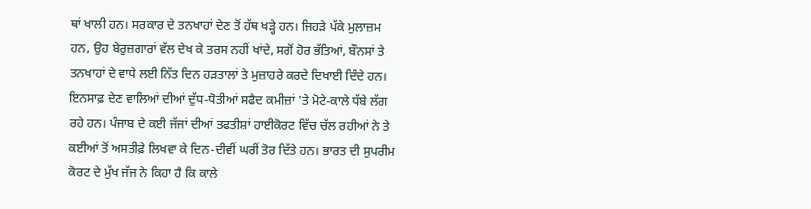ਥਾਂ ਖਾਲੀ ਹਨ। ਸਰਕਾਰ ਦੇ ਤਨਖਾਹਾਂ ਦੇਣ ਤੋਂ ਹੱਥ ਖੜ੍ਹੇ ਹਨ। ਜਿਹੜੇ ਪੱਕੇ ਮੁਲਾਜ਼ਮ ਹਨ, ਉਹ ਬੇਰੁਜ਼ਗਾਰਾਂ ਵੱਲ ਦੇਖ ਕੇ ਤਰਸ ਨਹੀਂ ਖਾਂਦੇ, ਸਗੋਂ ਹੋਰ ਭੱਤਿਆਂ, ਬੌਨਸਾਂ ਤੇ ਤਨਖਾਹਾਂ ਦੇ ਵਾਧੇ ਲਈ ਨਿੱਤ ਦਿਨ ਹੜਤਾਲਾਂ ਤੇ ਮੁਜ਼ਾਹਰੇ ਕਰਦੇ ਦਿਖਾਈ ਦਿੰਦੇ ਹਨ।
ਇਨਸਾਫ਼ ਦੇਣ ਵਾਲਿਆਂ ਦੀਆਂ ਦੁੱਧ-ਧੋਤੀਆਂ ਸਫੈਦ ਕਮੀਜ਼ਾਂ 'ਤੇ ਮੋਟੇ-ਕਾਲੇ ਧੱਬੇ ਲੱਗ ਰਹੇ ਹਨ। ਪੰਜਾਬ ਦੇ ਕਈ ਜੱਜਾਂ ਦੀਆਂ ਤਫਤੀਸ਼ਾਂ ਹਾਈਕੋਰਟ ਵਿੱਚ ਚੱਲ ਰਹੀਆਂ ਨੇ ਤੇ ਕਈਆਂ ਤੋਂ ਅਸਤੀਫ਼ੇ ਲਿਖਵਾ ਕੇ ਦਿਨ-ਦੀਵੀਂ ਘਰੀਂ ਤੋਰ ਦਿੱਤੇ ਹਨ। ਭਾਰਤ ਦੀ ਸੁਪਰੀਮ ਕੋਰਟ ਦੇ ਮੁੱਖ ਜੱਜ ਨੇ ਕਿਹਾ ਹੈ ਕਿ ਕਾਲੇ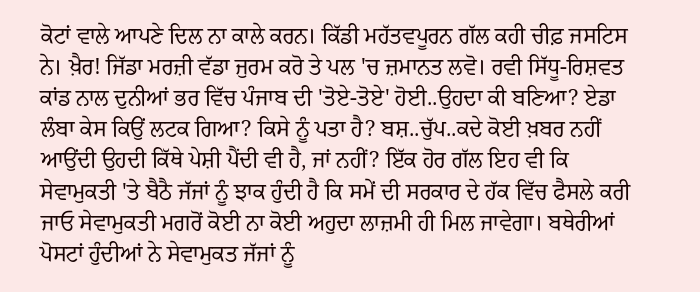ਕੋਟਾਂ ਵਾਲੇ ਆਪਣੇ ਦਿਲ ਨਾ ਕਾਲੇ ਕਰਨ। ਕਿੱਡੀ ਮਹੱਤਵਪੂਰਨ ਗੱਲ ਕਹੀ ਚੀਫ਼ ਜਸਟਿਸ ਨੇ। ਖ਼ੈਰ! ਜਿੱਡਾ ਮਰਜ਼ੀ ਵੱਡਾ ਜੁਰਮ ਕਰੋ ਤੇ ਪਲ 'ਚ ਜ਼ਮਾਨਤ ਲਵੋ। ਰਵੀ ਸਿੱਧੂ-ਰਿਸ਼ਵਤ ਕਾਂਡ ਨਾਲ ਦੁਨੀਆਂ ਭਰ ਵਿੱਚ ਪੰਜਾਬ ਦੀ 'ਤੋਏ-ਤੋਏ' ਹੋਈ..ਉਹਦਾ ਕੀ ਬਣਿਆ? ਏਡਾ ਲੰਬਾ ਕੇਸ ਕਿਉਂ ਲਟਕ ਗਿਆ? ਕਿਸੇ ਨੂੰ ਪਤਾ ਹੈ? ਬਸ਼..ਚੁੱਪ..ਕਦੇ ਕੋਈ ਖ਼ਬਰ ਨਹੀਂ ਆਉਂਦੀ ਉਹਦੀ ਕਿੱਥੇ ਪੇਸ਼ੀ ਪੈਂਦੀ ਵੀ ਹੈ, ਜਾਂ ਨਹੀਂ? ਇੱਕ ਹੋਰ ਗੱਲ ਇਹ ਵੀ ਕਿ ਸੇਵਾਮੁਕਤੀ 'ਤੇ ਬੈਠੈ ਜੱਜਾਂ ਨੂੰ ਝਾਕ ਹੁੰਦੀ ਹੈ ਕਿ ਸਮੇਂ ਦੀ ਸਰਕਾਰ ਦੇ ਹੱਕ ਵਿੱਚ ਫੈਸਲੇ ਕਰੀ ਜਾਓ ਸੇਵਾਮੁਕਤੀ ਮਗਰੋਂ ਕੋਈ ਨਾ ਕੋਈ ਅਹੁਦਾ ਲਾਜ਼ਮੀ ਹੀ ਮਿਲ ਜਾਵੇਗਾ। ਬਥੇਰੀਆਂ ਪੋਸਟਾਂ ਹੁੰਦੀਆਂ ਨੇ ਸੇਵਾਮੁਕਤ ਜੱਜਾਂ ਨੂੰ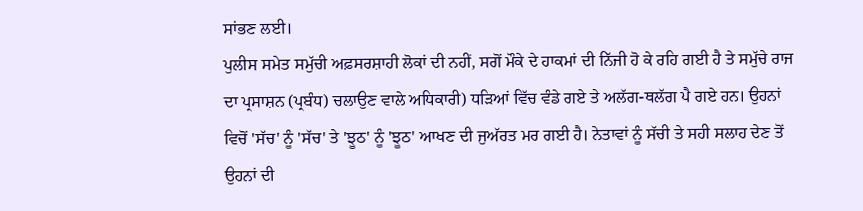ਸਾਂਭਣ ਲਈ।
ਪੁਲੀਸ ਸਮੇਤ ਸਮੁੱਚੀ ਅਫ਼ਸਰਸ਼ਾਹੀ ਲੋਕਾਂ ਦੀ ਨਹੀਂ, ਸਗੋਂ ਮੌਕੇ ਦੇ ਹਾਕਮਾਂ ਦੀ ਨਿੱਜੀ ਹੋ ਕੇ ਰਹਿ ਗਈ ਹੈ ਤੇ ਸਮੁੱਚੇ ਰਾਜ ਦਾ ਪ੍ਰਸਾਸ਼ਨ (ਪ੍ਰਬੰਧ) ਚਲਾਉਣ ਵਾਲੇ ਅਧਿਕਾਰੀ) ਧੜਿਆਂ ਵਿੱਚ ਵੰਡੇ ਗਏ ਤੇ ਅਲੱਗ-ਥਲੱਗ ਪੈ ਗਏ ਹਨ। ਉਹਨਾਂ ਵਿਚੋਂ 'ਸੱਚ' ਨੂੰ 'ਸੱਚ' ਤੇ 'ਝੂਠ' ਨੂੰ 'ਝੂਠ' ਆਖਣ ਦੀ ਜੁਅੱਰਤ ਮਰ ਗਈ ਹੈ। ਨੇਤਾਵਾਂ ਨੂੰ ਸੱਚੀ ਤੇ ਸਹੀ ਸਲਾਹ ਦੇਣ ਤੋਂ ਉਹਨਾਂ ਦੀ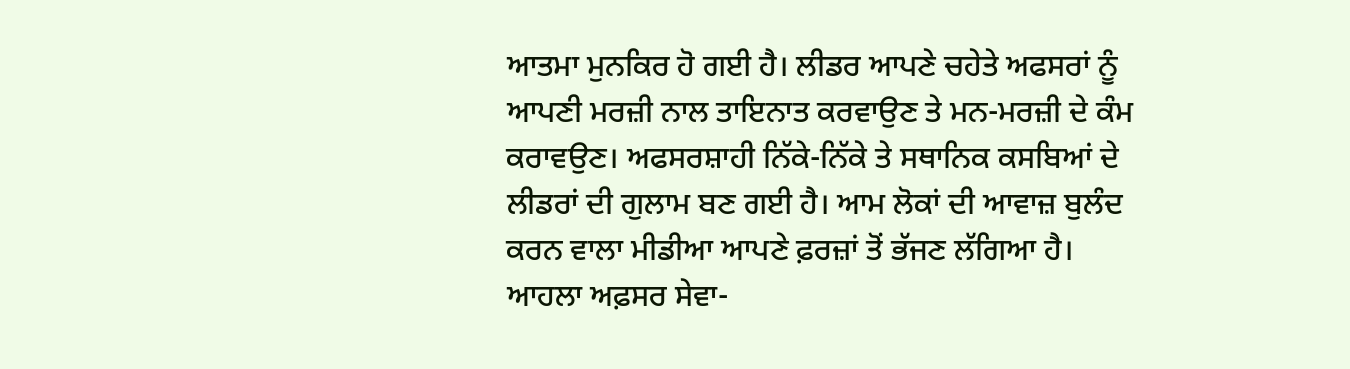ਆਤਮਾ ਮੁਨਕਿਰ ਹੋ ਗਈ ਹੈ। ਲੀਡਰ ਆਪਣੇ ਚਹੇਤੇ ਅਫਸਰਾਂ ਨੂੰ ਆਪਣੀ ਮਰਜ਼ੀ ਨਾਲ ਤਾਇਨਾਤ ਕਰਵਾਉਣ ਤੇ ਮਨ-ਮਰਜ਼ੀ ਦੇ ਕੰਮ ਕਰਾਵਉਣ। ਅਫਸਰਸ਼ਾਹੀ ਨਿੱਕੇ-ਨਿੱਕੇ ਤੇ ਸਥਾਨਿਕ ਕਸਬਿਆਂ ਦੇ ਲੀਡਰਾਂ ਦੀ ਗੁਲਾਮ ਬਣ ਗਈ ਹੈ। ਆਮ ਲੋਕਾਂ ਦੀ ਆਵਾਜ਼ ਬੁਲੰਦ ਕਰਨ ਵਾਲਾ ਮੀਡੀਆ ਆਪਣੇ ਫ਼ਰਜ਼ਾਂ ਤੋਂ ਭੱਜਣ ਲੱਗਿਆ ਹੈ।
ਆਹਲਾ ਅਫ਼ਸਰ ਸੇਵਾ-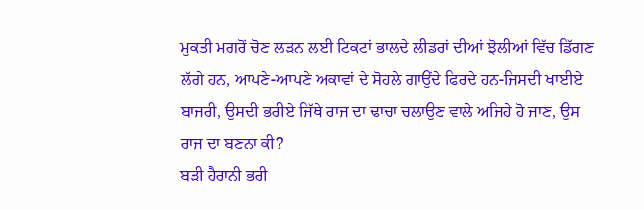ਮੁਕਤੀ ਮਗਰੋਂ ਚੋਣ ਲੜਨ ਲਈ ਟਿਕਟਾਂ ਭਾਲਦੇ ਲੀਡਰਾਂ ਦੀਆਂ ਝੋਲੀਆਂ ਵਿੱਚ ਡਿੱਗਣ ਲੱਗੇ ਹਨ, ਆਪਣੇ-ਆਪਣੇ ਅਕਾਵਾਂ ਦੇ ਸੋਹਲੇ ਗਾਉਂਦੇ ਫਿਰਦੇ ਹਨ-ਜਿਸਦੀ ਖਾਈਏ ਬਾਜਰੀ, ਉਸਦੀ ਭਰੀਏ ਜਿੱਥੇ ਰਾਜ ਦਾ ਢਾਚਾ ਚਲਾਉਣ ਵਾਲੇ ਅਜਿਹੇ ਹੋ ਜਾਣ, ਉਸ ਰਾਜ ਦਾ ਬਣਨਾ ਕੀ?
ਬੜੀ ਹੈਰਾਨੀ ਭਰੀ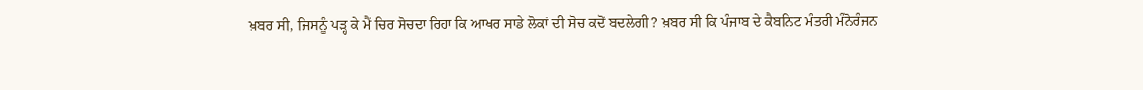ਖ਼ਬਰ ਸੀ, ਜਿਸਨੂੰ ਪੜ੍ਹ ਕੇ ਮੈਂ ਚਿਰ ਸੋਚਦਾ ਰਿਹਾ ਕਿ ਆਖਰ ਸਾਡੇ ਲੋਕਾਂ ਦੀ ਸੋਚ ਕਦੋਂ ਬਦਲੇਗੀ? ਖ਼ਬਰ ਸੀ ਕਿ ਪੰਜਾਬ ਦੇ ਕੈਬਨਿਟ ਮੰਤਰੀ ਮੰਨੋਰੰਜਨ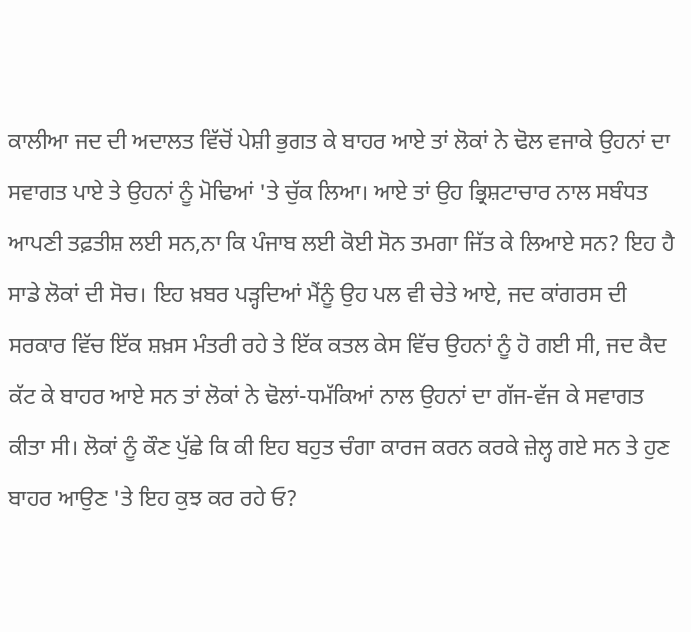ਕਾਲੀਆ ਜਦ ਦੀ ਅਦਾਲਤ ਵਿੱਚੋਂ ਪੇਸ਼ੀ ਭੁਗਤ ਕੇ ਬਾਹਰ ਆਏ ਤਾਂ ਲੋਕਾਂ ਨੇ ਢੋਲ ਵਜਾਕੇ ਉਹਨਾਂ ਦਾ ਸਵਾਗਤ ਪਾਏ ਤੇ ਉਹਨਾਂ ਨੂੰ ਮੋਢਿਆਂ 'ਤੇ ਚੁੱਕ ਲਿਆ। ਆਏ ਤਾਂ ਉਹ ਭ੍ਰਿਸ਼ਟਾਚਾਰ ਨਾਲ ਸਬੰਧਤ ਆਪਣੀ ਤਫ਼ਤੀਸ਼ ਲਈ ਸਨ,ਨਾ ਕਿ ਪੰਜਾਬ ਲਈ ਕੋਈ ਸੋਨ ਤਮਗਾ ਜਿੱਤ ਕੇ ਲਿਆਏ ਸਨ? ਇਹ ਹੈ ਸਾਡੇ ਲੋਕਾਂ ਦੀ ਸੋਚ। ਇਹ ਖ਼ਬਰ ਪੜ੍ਹਦਿਆਂ ਮੈਂਨੂੰ ਉਹ ਪਲ ਵੀ ਚੇਤੇ ਆਏ, ਜਦ ਕਾਂਗਰਸ ਦੀ ਸਰਕਾਰ ਵਿੱਚ ਇੱਕ ਸ਼ਖ਼ਸ ਮੰਤਰੀ ਰਹੇ ਤੇ ਇੱਕ ਕਤਲ ਕੇਸ ਵਿੱਚ ਉਹਨਾਂ ਨੂੰ ਹੋ ਗਈ ਸੀ, ਜਦ ਕੈਦ ਕੱਟ ਕੇ ਬਾਹਰ ਆਏ ਸਨ ਤਾਂ ਲੋਕਾਂ ਨੇ ਢੋਲਾਂ-ਧਮੱਕਿਆਂ ਨਾਲ ਉਹਨਾਂ ਦਾ ਗੱਜ-ਵੱਜ ਕੇ ਸਵਾਗਤ ਕੀਤਾ ਸੀ। ਲੋਕਾਂ ਨੂੰ ਕੌਣ ਪੁੱਛੇ ਕਿ ਕੀ ਇਹ ਬਹੁਤ ਚੰਗਾ ਕਾਰਜ ਕਰਨ ਕਰਕੇ ਜ਼ੇਲ੍ਹ ਗਏ ਸਨ ਤੇ ਹੁਣ ਬਾਹਰ ਆਉਣ 'ਤੇ ਇਹ ਕੁਝ ਕਰ ਰਹੇ ਓ?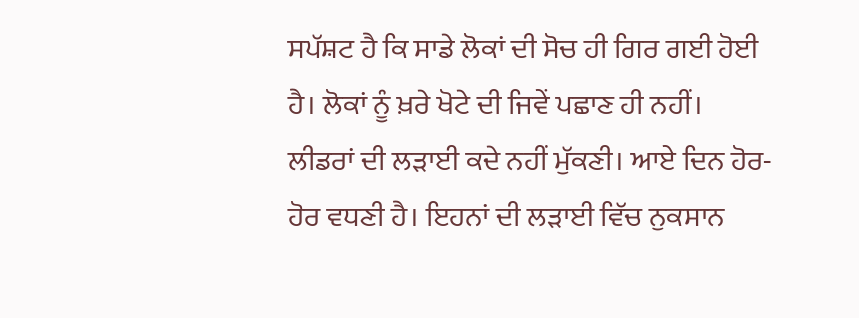ਸਪੱਸ਼ਟ ਹੈ ਕਿ ਸਾਡੇ ਲੋਕਾਂ ਦੀ ਸੋਚ ਹੀ ਗਿਰ ਗਈ ਹੋਈ ਹੈ। ਲੋਕਾਂ ਨੂੰ ਖ਼ਰੇ ਖੋਟੇ ਦੀ ਜਿਵੇਂ ਪਛਾਣ ਹੀ ਨਹੀਂ।
ਲੀਡਰਾਂ ਦੀ ਲੜਾਈ ਕਦੇ ਨਹੀਂ ਮੁੱਕਣੀ। ਆਏ ਦਿਨ ਹੋਰ-ਹੋਰ ਵਧਣੀ ਹੈ। ਇਹਨਾਂ ਦੀ ਲੜਾਈ ਵਿੱਚ ਨੁਕਸਾਨ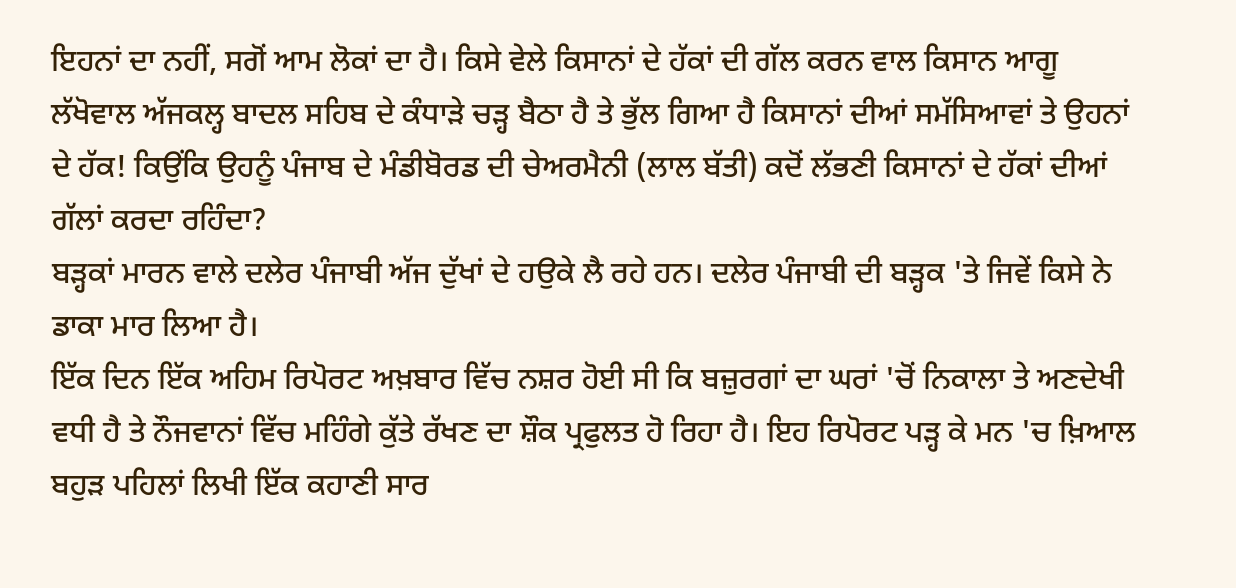ਇਹਨਾਂ ਦਾ ਨਹੀਂ, ਸਗੋਂ ਆਮ ਲੋਕਾਂ ਦਾ ਹੈ। ਕਿਸੇ ਵੇਲੇ ਕਿਸਾਨਾਂ ਦੇ ਹੱਕਾਂ ਦੀ ਗੱਲ ਕਰਨ ਵਾਲ ਕਿਸਾਨ ਆਗੂ ਲੱਖੋਵਾਲ ਅੱਜਕਲ੍ਹ ਬਾਦਲ ਸਹਿਬ ਦੇ ਕੰਧਾੜੇ ਚੜ੍ਹ ਬੈਠਾ ਹੈ ਤੇ ਭੁੱਲ ਗਿਆ ਹੈ ਕਿਸਾਨਾਂ ਦੀਆਂ ਸਮੱਸਿਆਵਾਂ ਤੇ ਉਹਨਾਂ ਦੇ ਹੱਕ! ਕਿਉਂਕਿ ਉਹਨੂੰ ਪੰਜਾਬ ਦੇ ਮੰਡੀਬੋਰਡ ਦੀ ਚੇਅਰਮੈਨੀ (ਲਾਲ ਬੱਤੀ) ਕਦੋਂ ਲੱਭਣੀ ਕਿਸਾਨਾਂ ਦੇ ਹੱਕਾਂ ਦੀਆਂ ਗੱਲਾਂ ਕਰਦਾ ਰਹਿੰਦਾ?
ਬੜ੍ਹਕਾਂ ਮਾਰਨ ਵਾਲੇ ਦਲੇਰ ਪੰਜਾਬੀ ਅੱਜ ਦੁੱਖਾਂ ਦੇ ਹਉਕੇ ਲੈ ਰਹੇ ਹਨ। ਦਲੇਰ ਪੰਜਾਬੀ ਦੀ ਬੜ੍ਹਕ 'ਤੇ ਜਿਵੇਂ ਕਿਸੇ ਨੇ ਡਾਕਾ ਮਾਰ ਲਿਆ ਹੈ।
ਇੱਕ ਦਿਨ ਇੱਕ ਅਹਿਮ ਰਿਪੋਰਟ ਅਖ਼ਬਾਰ ਵਿੱਚ ਨਸ਼ਰ ਹੋਈ ਸੀ ਕਿ ਬਜ਼ੁਰਗਾਂ ਦਾ ਘਰਾਂ 'ਚੋਂ ਨਿਕਾਲਾ ਤੇ ਅਣਦੇਖੀ ਵਧੀ ਹੈ ਤੇ ਨੌਜਵਾਨਾਂ ਵਿੱਚ ਮਹਿੰਗੇ ਕੁੱਤੇ ਰੱਖਣ ਦਾ ਸ਼ੌਕ ਪ੍ਰਫੁਲਤ ਹੋ ਰਿਹਾ ਹੈ। ਇਹ ਰਿਪੋਰਟ ਪੜ੍ਹ ਕੇ ਮਨ 'ਚ ਖ਼ਿਆਲ ਬਹੁੜ ਪਹਿਲਾਂ ਲਿਖੀ ਇੱਕ ਕਹਾਣੀ ਸਾਰ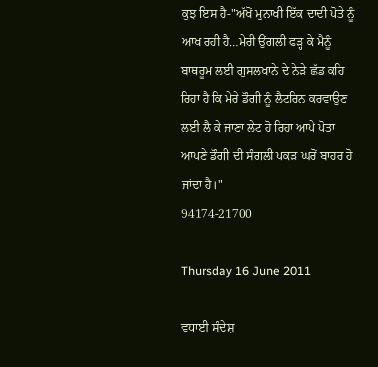ਕੁਝ ਇਸ ਹੈ-"ਅੱਖੋਂ ਮੁਨਾਖੀ ਇੱਕ ਦਾਦੀ ਪੋਤੇ ਨੂੰ ਆਖ ਰਹੀ ਹੈ…ਮੇਰੀ ਉਂਗਲੀ ਫੜ੍ਹ ਕੇ ਮੈਨੂੰ ਬਾਥਰੂਮ ਲਈ ਗੁਸਲਖਾਨੇ ਦੇ ਨੇੜੇ ਛੱਡ ਕਹਿ ਰਿਹਾ ਹੈ ਕਿ ਮੇਰੇ ਡੌਗੀ ਨੂੰ ਲੈਟਰਿਨ ਕਰਵਾਉਣ ਲਈ ਲੈ ਕੇ ਜਾਣਾ ਲੇਟ ਹੋ ਰਿਹਾ ਆਪੇ ਪੋਤਾ ਆਪਣੇ ਡੌਗੀ ਦੀ ਸੰਗਲੀ ਪਕੜ ਘਰੋਂ ਬਾਹਰ ਹੋ ਜਾਂਦਾ ਹੈ।"
94174-21700

Thursday 16 June 2011

ਵਧਾਈ ਸੰਦੇਸ਼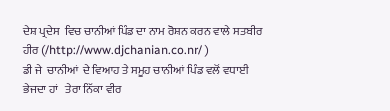ਦੇਸ਼ ਪ੍ਰਦੇਸ  ਵਿਚ ਚਾਨੀਆਂ ਪਿੰਡ ਦਾ ਨਾਮ ਰੋਸ਼ਨ ਕਰਨ ਵਾਲੇ ਸਤਬੀਰ ਹੀਰ (/http://www.djchanian.co.nr/ )
ਡੀ ਜੇ  ਚਾਨੀਆਂ  ਦੇ ਵਿਆਹ ਤੇ ਸਮੂਹ ਚਾਨੀਆਂ ਪਿੰਡ ਵਲੋਂ ਵਧਾਈ ਭੇਜਦਾ ਹਾਂ   ਤੇਰਾ ਨਿੱਕਾ ਵੀਰ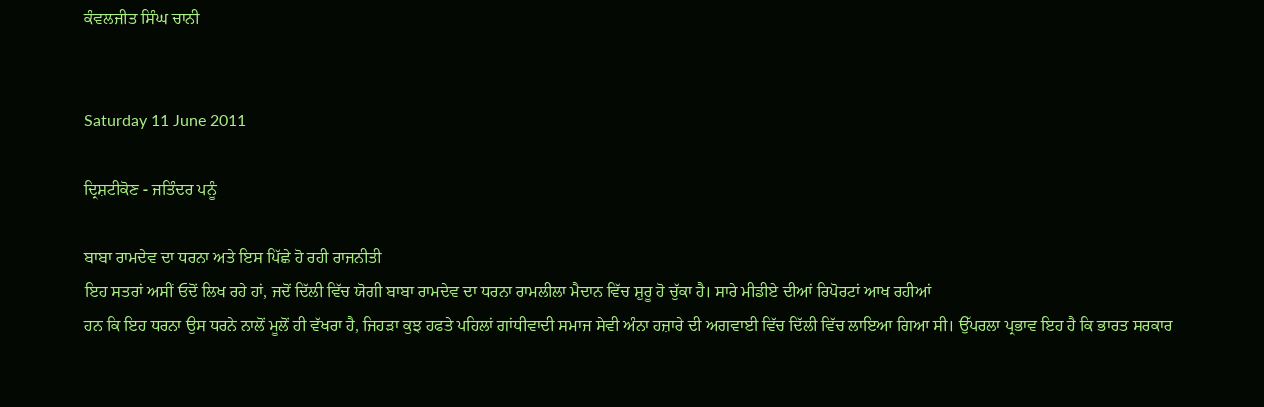ਕੰਵਲਜੀਤ ਸਿੰਘ ਚਾਨੀ


Saturday 11 June 2011

ਦ੍ਰਿਸ਼ਟੀਕੋਣ - ਜਤਿੰਦਰ ਪਨੂੰ

ਬਾਬਾ ਰਾਮਦੇਵ ਦਾ ਧਰਨਾ ਅਤੇ ਇਸ ਪਿੱਛੇ ਹੋ ਰਹੀ ਰਾਜਨੀਤੀ
ਇਹ ਸਤਰਾਂ ਅਸੀਂ ਓਦੋਂ ਲਿਖ ਰਹੇ ਹਾਂ, ਜਦੋਂ ਦਿੱਲੀ ਵਿੱਚ ਯੋਗੀ ਬਾਬਾ ਰਾਮਦੇਵ ਦਾ ਧਰਨਾ ਰਾਮਲੀਲਾ ਮੈਦਾਨ ਵਿੱਚ ਸ਼ੁਰੂ ਹੋ ਚੁੱਕਾ ਹੈ। ਸਾਰੇ ਮੀਡੀਏ ਦੀਆਂ ਰਿਪੋਰਟਾਂ ਆਖ ਰਹੀਆਂ
ਹਨ ਕਿ ਇਹ ਧਰਨਾ ਉਸ ਧਰਨੇ ਨਾਲੋਂ ਮੂਲੋਂ ਹੀ ਵੱਖਰਾ ਹੈ, ਜਿਹੜਾ ਕੁਝ ਹਫਤੇ ਪਹਿਲਾਂ ਗਾਂਧੀਵਾਦੀ ਸਮਾਜ ਸੇਵੀ ਅੰਨਾ ਹਜ਼ਾਰੇ ਦੀ ਅਗਵਾਈ ਵਿੱਚ ਦਿੱਲੀ ਵਿੱਚ ਲਾਇਆ ਗਿਆ ਸੀ। ਉੱਪਰਲਾ ਪ੍ਰਭਾਵ ਇਹ ਹੈ ਕਿ ਭਾਰਤ ਸਰਕਾਰ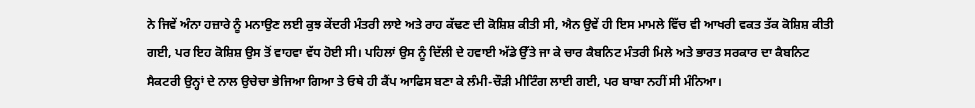ਨੇ ਜਿਵੇਂ ਅੰਨਾ ਹਜ਼ਾਰੇ ਨੂੰ ਮਨਾਉਣ ਲਈ ਕੁਝ ਕੇਂਦਰੀ ਮੰਤਰੀ ਲਾਏ ਅਤੇ ਰਾਹ ਕੱਢਣ ਦੀ ਕੋਸ਼ਿਸ਼ ਕੀਤੀ ਸੀ, ਐਨ ਉਵੇਂ ਹੀ ਇਸ ਮਾਮਲੇ ਵਿੱਚ ਵੀ ਆਖਰੀ ਵਕਤ ਤੱਕ ਕੋਸ਼ਿਸ਼ ਕੀਤੀ ਗਈ, ਪਰ ਇਹ ਕੋਸ਼ਿਸ਼ ਉਸ ਤੋਂ ਵਾਹਵਾ ਵੱਧ ਹੋਈ ਸੀ। ਪਹਿਲਾਂ ਉਸ ਨੂੰ ਦਿੱਲੀ ਦੇ ਹਵਾਈ ਅੱਡੇ ਉੱਤੇ ਜਾ ਕੇ ਚਾਰ ਕੈਬਨਿਟ ਮੰਤਰੀ ਮਿਲੇ ਅਤੇ ਭਾਰਤ ਸਰਕਾਰ ਦਾ ਕੈਬਨਿਟ ਸੈਕਟਰੀ ਉਨ੍ਹਾਂ ਦੇ ਨਾਲ ਉਚੇਚਾ ਭੇਜਿਆ ਗਿਆ ਤੇ ਓਥੇ ਹੀ ਕੈਂਪ ਆਫਿਸ ਬਣਾ ਕੇ ਲੰਮੀ-ਚੌੜੀ ਮੀਟਿੰਗ ਲਾਈ ਗਈ, ਪਰ ਬਾਬਾ ਨਹੀਂ ਸੀ ਮੰਨਿਆ।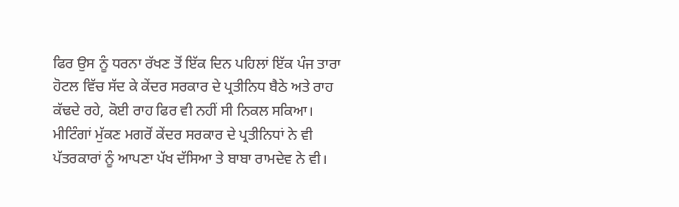ਫਿਰ ਉਸ ਨੂੰ ਧਰਨਾ ਰੱਖਣ ਤੋਂ ਇੱਕ ਦਿਨ ਪਹਿਲਾਂ ਇੱਕ ਪੰਜ ਤਾਰਾ ਹੋਟਲ ਵਿੱਚ ਸੱਦ ਕੇ ਕੇਂਦਰ ਸਰਕਾਰ ਦੇ ਪ੍ਰਤੀਨਿਧ ਬੈਠੇ ਅਤੇ ਰਾਹ ਕੱਢਦੇ ਰਹੇ, ਕੋਈ ਰਾਹ ਫਿਰ ਵੀ ਨਹੀਂ ਸੀ ਨਿਕਲ ਸਕਿਆ।
ਮੀਟਿੰਗਾਂ ਮੁੱਕਣ ਮਗਰੋਂ ਕੇਂਦਰ ਸਰਕਾਰ ਦੇ ਪ੍ਰਤੀਨਿਧਾਂ ਨੇ ਵੀ ਪੱਤਰਕਾਰਾਂ ਨੂੰ ਆਪਣਾ ਪੱਖ ਦੱਸਿਆ ਤੇ ਬਾਬਾ ਰਾਮਦੇਵ ਨੇ ਵੀ।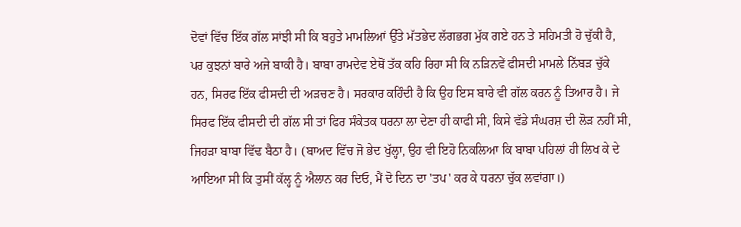ਦੋਵਾਂ ਵਿੱਚ ਇੱਕ ਗੱਲ ਸਾਂਝੀ ਸੀ ਕਿ ਬਹੁਤੇ ਮਾਮਲਿਆਂ ਉੱਤੇ ਮੱਤਭੇਦ ਲੱਗਭਗ ਮੁੱਕ ਗਏ ਹਨ ਤੇ ਸਹਿਮਤੀ ਹੋ ਚੁੱਕੀ ਹੈ, ਪਰ ਕੁਝਨਾਂ ਬਾਰੇ ਅਜੇ ਬਾਕੀ ਹੈ। ਬਾਬਾ ਰਾਮਦੇਵ ਏਥੋਂ ਤੱਕ ਕਹਿ ਰਿਹਾ ਸੀ ਕਿ ਨੜਿਨਵੇਂ ਫੀਸਦੀ ਮਾਮਲੇ ਨਿੱਬੜ ਚੁੱਕੇ ਹਨ, ਸਿਰਫ ਇੱਕ ਫੀਸਦੀ ਦੀ ਅੜਚਣ ਹੈ। ਸਰਕਾਰ ਕਹਿੰਦੀ ਹੈ ਕਿ ਉਹ ਇਸ ਬਾਰੇ ਵੀ ਗੱਲ ਕਰਨ ਨੂੰ ਤਿਆਰ ਹੈ। ਜੇ ਸਿਰਫ ਇੱਕ ਫੀਸਦੀ ਦੀ ਗੱਲ ਸੀ ਤਾਂ ਫਿਰ ਸੰਕੇਤਕ ਧਰਨਾ ਲਾ ਦੇਣਾ ਹੀ ਕਾਫੀ ਸੀ, ਕਿਸੇ ਵੱਡੇ ਸੰਘਰਸ਼ ਦੀ ਲੋੜ ਨਹੀਂ ਸੀ, ਜਿਹੜਾ ਬਾਬਾ ਵਿੱਢ ਬੈਠਾ ਹੈ। (ਬਾਅਦ ਵਿੱਚ ਜੋ ਭੇਦ ਖੁੱਲ੍ਹਾ, ਉਹ ਵੀ ਇਹੋ ਨਿਕਲਿਆ ਕਿ ਬਾਬਾ ਪਹਿਲਾਂ ਹੀ ਲਿਖ ਕੇ ਦੇ ਆਇਆ ਸੀ ਕਿ ਤੁਸੀਂ ਕੱਲ੍ਹ ਨੂੰ ਐਲਾਨ ਕਰ ਦਿਓ, ਮੈਂ ਦੋ ਦਿਨ ਦਾ 'ਤਪ' ਕਰ ਕੇ ਧਰਨਾ ਚੁੱਕ ਲਵਾਂਗਾ।)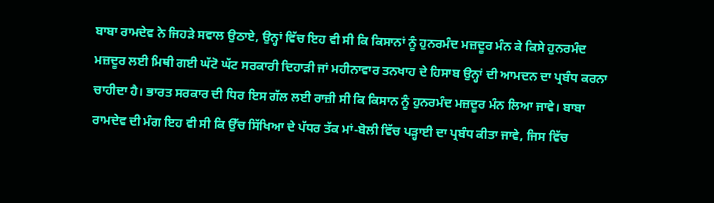ਬਾਬਾ ਰਾਮਦੇਵ ਨੇ ਜਿਹੜੇ ਸਵਾਲ ਉਠਾਏ, ਉਨ੍ਹਾਂ ਵਿੱਚ ਇਹ ਵੀ ਸੀ ਕਿ ਕਿਸਾਨਾਂ ਨੂੰ ਹੁਨਰਮੰਦ ਮਜ਼ਦੂਰ ਮੰਨ ਕੇ ਕਿਸੇ ਹੁਨਰਮੰਦ ਮਜ਼ਦੂਰ ਲਈ ਮਿਥੀ ਗਈ ਘੱਟੋ ਘੱਟ ਸਰਕਾਰੀ ਦਿਹਾੜੀ ਜਾਂ ਮਹੀਨਾਵਾਰ ਤਨਖਾਹ ਦੇ ਹਿਸਾਬ ਉਨ੍ਹਾਂ ਦੀ ਆਮਦਨ ਦਾ ਪ੍ਰਬੰਧ ਕਰਨਾ ਚਾਹੀਦਾ ਹੈ। ਭਾਰਤ ਸਰਕਾਰ ਦੀ ਧਿਰ ਇਸ ਗੱਲ ਲਈ ਰਾਜ਼ੀ ਸੀ ਕਿ ਕਿਸਾਨ ਨੂੰ ਹੁਨਰਮੰਦ ਮਜ਼ਦੂਰ ਮੰਨ ਲਿਆ ਜਾਵੇ। ਬਾਬਾ ਰਾਮਦੇਵ ਦੀ ਮੰਗ ਇਹ ਵੀ ਸੀ ਕਿ ਉੱਚ ਸਿੱਖਿਆ ਦੇ ਪੱਧਰ ਤੱਕ ਮਾਂ-ਬੋਲੀ ਵਿੱਚ ਪੜ੍ਹਾਈ ਦਾ ਪ੍ਰਬੰਧ ਕੀਤਾ ਜਾਵੇ, ਜਿਸ ਵਿੱਚ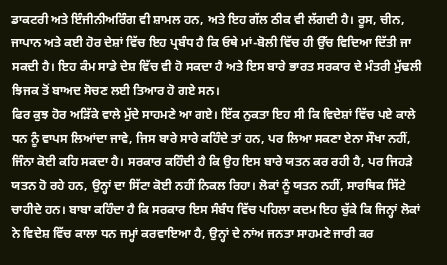ਡਾਕਟਰੀ ਅਤੇ ਇੰਜੀਨੀਅਰਿੰਗ ਵੀ ਸ਼ਾਮਲ ਹਨ, ਅਤੇ ਇਹ ਗੱਲ ਠੀਕ ਵੀ ਲੱਗਦੀ ਹੈ। ਰੂਸ, ਚੀਨ, ਜਾਪਾਨ ਅਤੇ ਕਈ ਹੋਰ ਦੇਸ਼ਾਂ ਵਿੱਚ ਇਹ ਪ੍ਰਬੰਧ ਹੈ ਕਿ ਓਥੇ ਮਾਂ-ਬੋਲੀ ਵਿੱਚ ਹੀ ਉੱਚ ਵਿਦਿਆ ਦਿੱਤੀ ਜਾ ਸਕਦੀ ਹੈ। ਇਹ ਕੰਮ ਸਾਡੇ ਦੇਸ਼ ਵਿੱਚ ਵੀ ਹੋ ਸਕਦਾ ਹੈ ਅਤੇ ਇਸ ਬਾਰੇ ਭਾਰਤ ਸਰਕਾਰ ਦੇ ਮੰਤਰੀ ਮੁੱਢਲੀ ਝਿਜਕ ਤੋਂ ਬਾਅਦ ਸੋਚਣ ਲਈ ਤਿਆਰ ਹੋ ਗਏ ਸਨ।
ਫਿਰ ਕੁਝ ਹੋਰ ਅੜਿੱਕੇ ਵਾਲੇ ਮੁੱਦੇ ਸਾਹਮਣੇ ਆ ਗਏ। ਇੱਕ ਨੁਕਤਾ ਇਹ ਸੀ ਕਿ ਵਿਦੇਸ਼ਾਂ ਵਿੱਚ ਪਏ ਕਾਲੇ ਧਨ ਨੂੰ ਵਾਪਸ ਲਿਆਂਦਾ ਜਾਵੇ, ਜਿਸ ਬਾਰੇ ਸਾਰੇ ਕਹਿੰਦੇ ਤਾਂ ਹਨ, ਪਰ ਲਿਆ ਸਕਣਾ ਏਨਾ ਸੌਖਾ ਨਹੀਂ, ਜਿੰਨਾ ਕੋਈ ਕਹਿ ਸਕਦਾ ਹੈ। ਸਰਕਾਰ ਕਹਿੰਦੀ ਹੈ ਕਿ ਉਹ ਇਸ ਬਾਰੇ ਯਤਨ ਕਰ ਰਹੀ ਹੈ, ਪਰ ਜਿਹੜੇ ਯਤਨ ਹੋ ਰਹੇ ਹਨ, ਉਨ੍ਹਾਂ ਦਾ ਸਿੱਟਾ ਕੋਈ ਨਹੀਂ ਨਿਕਲ ਰਿਹਾ। ਲੋਕਾਂ ਨੂੰ ਯਤਨ ਨਹੀਂ, ਸਾਰਥਿਕ ਸਿੱਟੇ ਚਾਹੀਦੇ ਹਨ। ਬਾਬਾ ਕਹਿੰਦਾ ਹੈ ਕਿ ਸਰਕਾਰ ਇਸ ਸੰਬੰਧ ਵਿੱਚ ਪਹਿਲਾ ਕਦਮ ਇਹ ਚੁੱਕੇ ਕਿ ਜਿਨ੍ਹਾਂ ਲੋਕਾਂ ਨੇ ਵਿਦੇਸ਼ ਵਿੱਚ ਕਾਲਾ ਧਨ ਜਮ੍ਹਾਂ ਕਰਵਾਇਆ ਹੈ, ਉਨ੍ਹਾਂ ਦੇ ਨਾਂਅ ਜਨਤਾ ਸਾਹਮਣੇ ਜਾਰੀ ਕਰ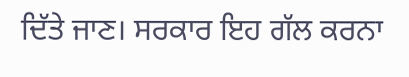ਦਿੱਤੇ ਜਾਣ। ਸਰਕਾਰ ਇਹ ਗੱਲ ਕਰਨਾ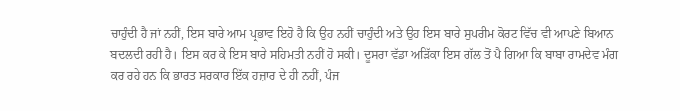ਚਾਹੁੰਦੀ ਹੈ ਜਾਂ ਨਹੀਂ, ਇਸ ਬਾਰੇ ਆਮ ਪ੍ਰਭਾਵ ਇਹੋ ਹੈ ਕਿ ਉਹ ਨਹੀਂ ਚਾਹੁੰਦੀ ਅਤੇ ਉਹ ਇਸ ਬਾਰੇ ਸੁਪਰੀਮ ਕੋਰਟ ਵਿੱਚ ਵੀ ਆਪਣੇ ਬਿਆਨ ਬਦਲਦੀ ਰਹੀ ਹੈ। ਇਸ ਕਰ ਕੇ ਇਸ ਬਾਰੇ ਸਹਿਮਤੀ ਨਹੀਂ ਹੋ ਸਕੀ। ਦੂਸਰਾ ਵੱਡਾ ਅੜਿੱਕਾ ਇਸ ਗੱਲ ਤੋਂ ਪੈ ਗਿਆ ਕਿ ਬਾਬਾ ਰਾਮਦੇਵ ਮੰਗ ਕਰ ਰਹੇ ਹਨ ਕਿ ਭਾਰਤ ਸਰਕਾਰ ਇੱਕ ਹਜ਼ਾਰ ਦੇ ਹੀ ਨਹੀਂ, ਪੰਜ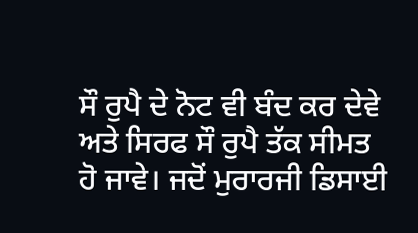ਸੌ ਰੁਪੈ ਦੇ ਨੋਟ ਵੀ ਬੰਦ ਕਰ ਦੇਵੇ ਅਤੇ ਸਿਰਫ ਸੌ ਰੁਪੈ ਤੱਕ ਸੀਮਤ ਹੋ ਜਾਵੇ। ਜਦੋਂ ਮੁਰਾਰਜੀ ਡਿਸਾਈ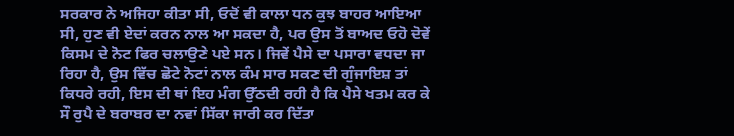ਸਰਕਾਰ ਨੇ ਅਜਿਹਾ ਕੀਤਾ ਸੀ, ਓਦੋਂ ਵੀ ਕਾਲਾ ਧਨ ਕੁਝ ਬਾਹਰ ਆਇਆ ਸੀ, ਹੁਣ ਵੀ ਏਦਾਂ ਕਰਨ ਨਾਲ ਆ ਸਕਦਾ ਹੈ, ਪਰ ਉਸ ਤੋਂ ਬਾਅਦ ਓਹੋ ਦੋਵੇਂ ਕਿਸਮ ਦੇ ਨੋਟ ਫਿਰ ਚਲਾਉਣੇ ਪਏ ਸਨ। ਜਿਵੇਂ ਪੈਸੇ ਦਾ ਪਸਾਰਾ ਵਧਦਾ ਜਾ ਰਿਹਾ ਹੈ, ਉਸ ਵਿੱਚ ਛੋਟੇ ਨੋਟਾਂ ਨਾਲ ਕੰਮ ਸਾਰ ਸਕਣ ਦੀ ਗੁੰਜਾਇਸ਼ ਤਾਂ ਕਿਧਰੇ ਰਹੀ, ਇਸ ਦੀ ਥਾਂ ਇਹ ਮੰਗ ਉੱਠਦੀ ਰਹੀ ਹੈ ਕਿ ਪੈਸੇ ਖਤਮ ਕਰ ਕੇ ਸੌ ਰੁਪੈ ਦੇ ਬਰਾਬਰ ਦਾ ਨਵਾਂ ਸਿੱਕਾ ਜਾਰੀ ਕਰ ਦਿੱਤਾ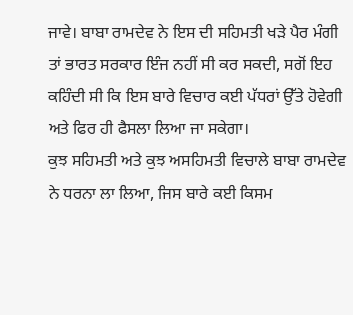ਜਾਵੇ। ਬਾਬਾ ਰਾਮਦੇਵ ਨੇ ਇਸ ਦੀ ਸਹਿਮਤੀ ਖੜੇ ਪੈਰ ਮੰਗੀ ਤਾਂ ਭਾਰਤ ਸਰਕਾਰ ਇੰਜ ਨਹੀਂ ਸੀ ਕਰ ਸਕਦੀ, ਸਗੋਂ ਇਹ ਕਹਿੰਦੀ ਸੀ ਕਿ ਇਸ ਬਾਰੇ ਵਿਚਾਰ ਕਈ ਪੱਧਰਾਂ ਉੱਤੇ ਹੋਵੇਗੀ ਅਤੇ ਫਿਰ ਹੀ ਫੈਸਲਾ ਲਿਆ ਜਾ ਸਕੇਗਾ।
ਕੁਝ ਸਹਿਮਤੀ ਅਤੇ ਕੁਝ ਅਸਹਿਮਤੀ ਵਿਚਾਲੇ ਬਾਬਾ ਰਾਮਦੇਵ ਨੇ ਧਰਨਾ ਲਾ ਲਿਆ, ਜਿਸ ਬਾਰੇ ਕਈ ਕਿਸਮ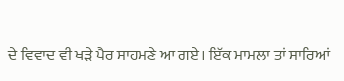ਦੇ ਵਿਵਾਦ ਵੀ ਖੜੇ ਪੈਰ ਸਾਹਮਣੇ ਆ ਗਏ। ਇੱਕ ਮਾਮਲਾ ਤਾਂ ਸਾਰਿਆਂ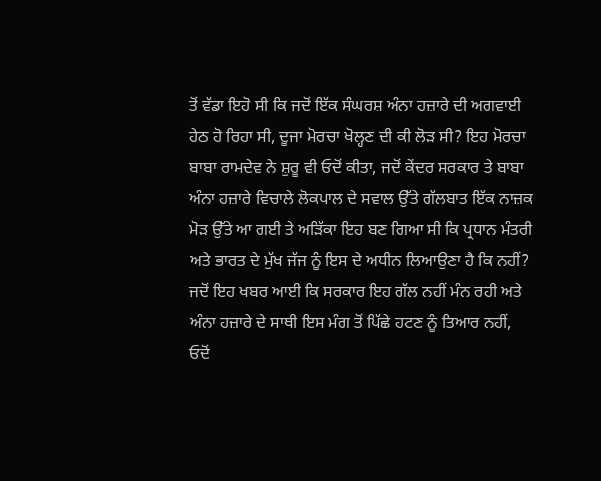ਤੋਂ ਵੱਡਾ ਇਹੋ ਸੀ ਕਿ ਜਦੋਂ ਇੱਕ ਸੰਘਰਸ਼ ਅੰਨਾ ਹਜ਼ਾਰੇ ਦੀ ਅਗਵਾਈ ਹੇਠ ਹੋ ਰਿਹਾ ਸੀ, ਦੂਜਾ ਮੋਰਚਾ ਖੋਲ੍ਹਣ ਦੀ ਕੀ ਲੋੜ ਸੀ? ਇਹ ਮੋਰਚਾ ਬਾਬਾ ਰਾਮਦੇਵ ਨੇ ਸ਼ੁਰੂ ਵੀ ਓਦੋਂ ਕੀਤਾ, ਜਦੋਂ ਕੇਂਦਰ ਸਰਕਾਰ ਤੇ ਬਾਬਾ ਅੰਨਾ ਹਜ਼ਾਰੇ ਵਿਚਾਲੇ ਲੋਕਪਾਲ ਦੇ ਸਵਾਲ ਉੱਤੇ ਗੱਲਬਾਤ ਇੱਕ ਨਾਜ਼ਕ ਮੋੜ ਉੱਤੇ ਆ ਗਈ ਤੇ ਅੜਿੱਕਾ ਇਹ ਬਣ ਗਿਆ ਸੀ ਕਿ ਪ੍ਰਧਾਨ ਮੰਤਰੀ ਅਤੇ ਭਾਰਤ ਦੇ ਮੁੱਖ ਜੱਜ ਨੂੰ ਇਸ ਦੇ ਅਧੀਨ ਲਿਆਉਣਾ ਹੈ ਕਿ ਨਹੀਂ? ਜਦੋਂ ਇਹ ਖਬਰ ਆਈ ਕਿ ਸਰਕਾਰ ਇਹ ਗੱਲ ਨਹੀਂ ਮੰਨ ਰਹੀ ਅਤੇ ਅੰਨਾ ਹਜ਼ਾਰੇ ਦੇ ਸਾਥੀ ਇਸ ਮੰਗ ਤੋਂ ਪਿੱਛੇ ਹਟਣ ਨੂੰ ਤਿਆਰ ਨਹੀਂ, ਓਦੋਂ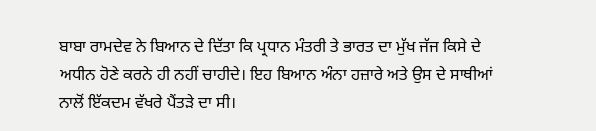ਬਾਬਾ ਰਾਮਦੇਵ ਨੇ ਬਿਆਨ ਦੇ ਦਿੱਤਾ ਕਿ ਪ੍ਰਧਾਨ ਮੰਤਰੀ ਤੇ ਭਾਰਤ ਦਾ ਮੁੱਖ ਜੱਜ ਕਿਸੇ ਦੇ ਅਧੀਨ ਹੋਣੇ ਕਰਨੇ ਹੀ ਨਹੀਂ ਚਾਹੀਦੇ। ਇਹ ਬਿਆਨ ਅੰਨਾ ਹਜ਼ਾਰੇ ਅਤੇ ਉਸ ਦੇ ਸਾਥੀਆਂ ਨਾਲੋਂ ਇੱਕਦਮ ਵੱਖਰੇ ਪੈਂਤੜੇ ਦਾ ਸੀ।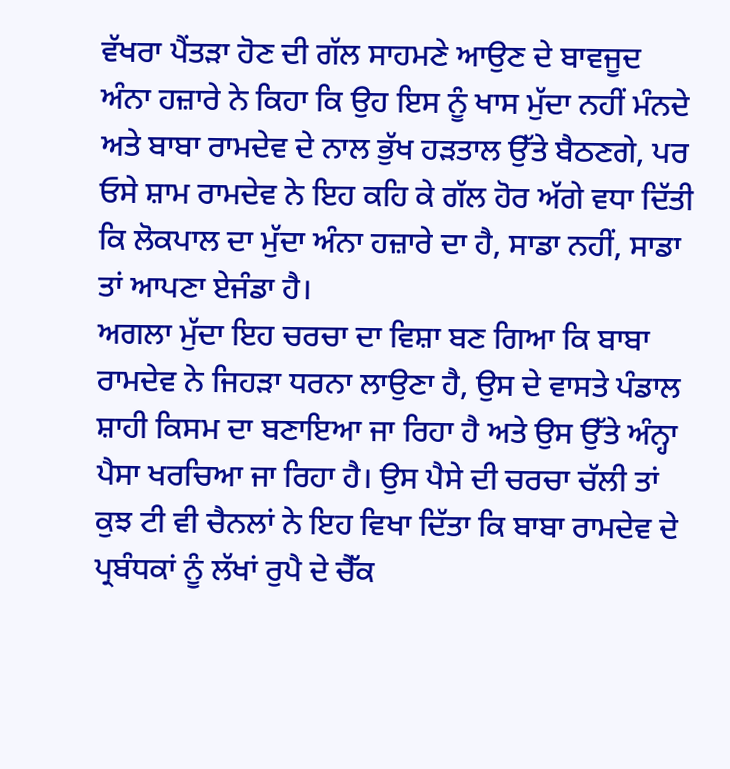ਵੱਖਰਾ ਪੈਂਤੜਾ ਹੋਣ ਦੀ ਗੱਲ ਸਾਹਮਣੇ ਆਉਣ ਦੇ ਬਾਵਜੂਦ ਅੰਨਾ ਹਜ਼ਾਰੇ ਨੇ ਕਿਹਾ ਕਿ ਉਹ ਇਸ ਨੂੰ ਖਾਸ ਮੁੱਦਾ ਨਹੀਂ ਮੰਨਦੇ ਅਤੇ ਬਾਬਾ ਰਾਮਦੇਵ ਦੇ ਨਾਲ ਭੁੱਖ ਹੜਤਾਲ ਉੱਤੇ ਬੈਠਣਗੇ, ਪਰ ਓਸੇ ਸ਼ਾਮ ਰਾਮਦੇਵ ਨੇ ਇਹ ਕਹਿ ਕੇ ਗੱਲ ਹੋਰ ਅੱਗੇ ਵਧਾ ਦਿੱਤੀ ਕਿ ਲੋਕਪਾਲ ਦਾ ਮੁੱਦਾ ਅੰਨਾ ਹਜ਼ਾਰੇ ਦਾ ਹੈ, ਸਾਡਾ ਨਹੀਂ, ਸਾਡਾ ਤਾਂ ਆਪਣਾ ਏਜੰਡਾ ਹੈ।
ਅਗਲਾ ਮੁੱਦਾ ਇਹ ਚਰਚਾ ਦਾ ਵਿਸ਼ਾ ਬਣ ਗਿਆ ਕਿ ਬਾਬਾ ਰਾਮਦੇਵ ਨੇ ਜਿਹੜਾ ਧਰਨਾ ਲਾਉਣਾ ਹੈ, ਉਸ ਦੇ ਵਾਸਤੇ ਪੰਡਾਲ ਸ਼ਾਹੀ ਕਿਸਮ ਦਾ ਬਣਾਇਆ ਜਾ ਰਿਹਾ ਹੈ ਅਤੇ ਉਸ ਉੱਤੇ ਅੰਨ੍ਹਾ ਪੈਸਾ ਖਰਚਿਆ ਜਾ ਰਿਹਾ ਹੈ। ਉਸ ਪੈਸੇ ਦੀ ਚਰਚਾ ਚੱਲੀ ਤਾਂ ਕੁਝ ਟੀ ਵੀ ਚੈਨਲਾਂ ਨੇ ਇਹ ਵਿਖਾ ਦਿੱਤਾ ਕਿ ਬਾਬਾ ਰਾਮਦੇਵ ਦੇ ਪ੍ਰਬੰਧਕਾਂ ਨੂੰ ਲੱਖਾਂ ਰੁਪੈ ਦੇ ਚੈੱਕ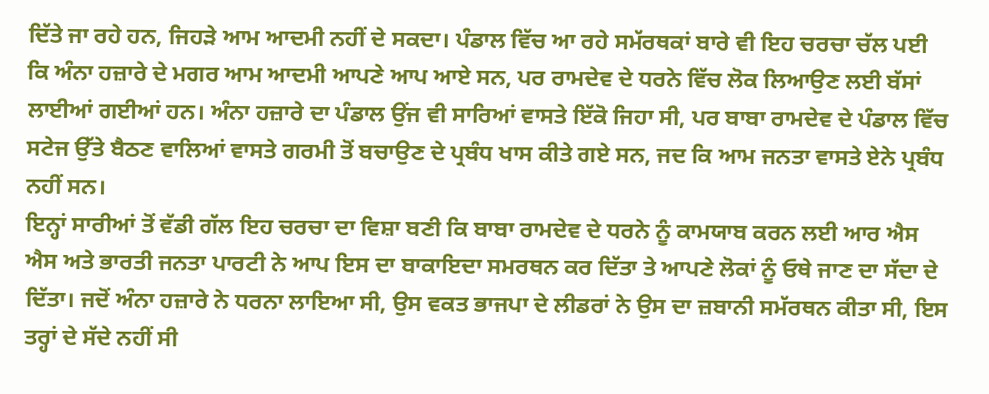ਦਿੱਤੇ ਜਾ ਰਹੇ ਹਨ, ਜਿਹੜੇ ਆਮ ਆਦਮੀ ਨਹੀਂ ਦੇ ਸਕਦਾ। ਪੰਡਾਲ ਵਿੱਚ ਆ ਰਹੇ ਸਮੱਰਥਕਾਂ ਬਾਰੇ ਵੀ ਇਹ ਚਰਚਾ ਚੱਲ ਪਈ ਕਿ ਅੰਨਾ ਹਜ਼ਾਰੇ ਦੇ ਮਗਰ ਆਮ ਆਦਮੀ ਆਪਣੇ ਆਪ ਆਏ ਸਨ, ਪਰ ਰਾਮਦੇਵ ਦੇ ਧਰਨੇ ਵਿੱਚ ਲੋਕ ਲਿਆਉਣ ਲਈ ਬੱਸਾਂ ਲਾਈਆਂ ਗਈਆਂ ਹਨ। ਅੰਨਾ ਹਜ਼ਾਰੇ ਦਾ ਪੰਡਾਲ ਉਂਜ ਵੀ ਸਾਰਿਆਂ ਵਾਸਤੇ ਇੱਕੋ ਜਿਹਾ ਸੀ, ਪਰ ਬਾਬਾ ਰਾਮਦੇਵ ਦੇ ਪੰਡਾਲ ਵਿੱਚ ਸਟੇਜ ਉੱਤੇ ਬੈਠਣ ਵਾਲਿਆਂ ਵਾਸਤੇ ਗਰਮੀ ਤੋਂ ਬਚਾਉਣ ਦੇ ਪ੍ਰਬੰਧ ਖਾਸ ਕੀਤੇ ਗਏ ਸਨ, ਜਦ ਕਿ ਆਮ ਜਨਤਾ ਵਾਸਤੇ ਏਨੇ ਪ੍ਰਬੰਧ ਨਹੀਂ ਸਨ।
ਇਨ੍ਹਾਂ ਸਾਰੀਆਂ ਤੋਂ ਵੱਡੀ ਗੱਲ ਇਹ ਚਰਚਾ ਦਾ ਵਿਸ਼ਾ ਬਣੀ ਕਿ ਬਾਬਾ ਰਾਮਦੇਵ ਦੇ ਧਰਨੇ ਨੂੰ ਕਾਮਯਾਬ ਕਰਨ ਲਈ ਆਰ ਐਸ ਐਸ ਅਤੇ ਭਾਰਤੀ ਜਨਤਾ ਪਾਰਟੀ ਨੇ ਆਪ ਇਸ ਦਾ ਬਾਕਾਇਦਾ ਸਮਰਥਨ ਕਰ ਦਿੱਤਾ ਤੇ ਆਪਣੇ ਲੋਕਾਂ ਨੂੰ ਓਥੇ ਜਾਣ ਦਾ ਸੱਦਾ ਦੇ ਦਿੱਤਾ। ਜਦੋਂ ਅੰਨਾ ਹਜ਼ਾਰੇ ਨੇ ਧਰਨਾ ਲਾਇਆ ਸੀ, ਉਸ ਵਕਤ ਭਾਜਪਾ ਦੇ ਲੀਡਰਾਂ ਨੇ ਉਸ ਦਾ ਜ਼ਬਾਨੀ ਸਮੱਰਥਨ ਕੀਤਾ ਸੀ, ਇਸ ਤਰ੍ਹਾਂ ਦੇ ਸੱਦੇ ਨਹੀਂ ਸੀ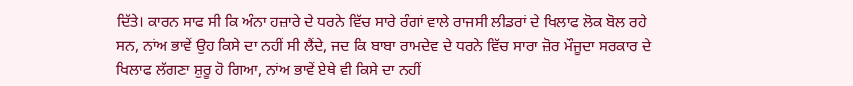ਦਿੱਤੇ। ਕਾਰਨ ਸਾਫ ਸੀ ਕਿ ਅੰਨਾ ਹਜ਼ਾਰੇ ਦੇ ਧਰਨੇ ਵਿੱਚ ਸਾਰੇ ਰੰਗਾਂ ਵਾਲੇ ਰਾਜਸੀ ਲੀਡਰਾਂ ਦੇ ਖਿਲਾਫ ਲੋਕ ਬੋਲ ਰਹੇ ਸਨ, ਨਾਂਅ ਭਾਵੇਂ ਉਹ ਕਿਸੇ ਦਾ ਨਹੀਂ ਸੀ ਲੈਂਦੇ, ਜਦ ਕਿ ਬਾਬਾ ਰਾਮਦੇਵ ਦੇ ਧਰਨੇ ਵਿੱਚ ਸਾਰਾ ਜ਼ੋਰ ਮੌਜੂਦਾ ਸਰਕਾਰ ਦੇ ਖਿਲਾਫ ਲੱਗਣਾ ਸ਼ੁਰੂ ਹੋ ਗਿਆ, ਨਾਂਅ ਭਾਵੇਂ ਏਥੇ ਵੀ ਕਿਸੇ ਦਾ ਨਹੀਂ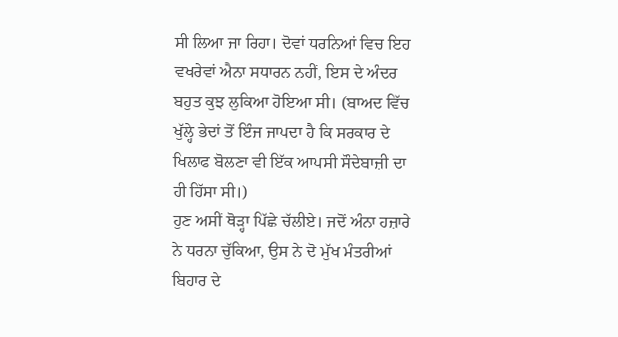ਸੀ ਲਿਆ ਜਾ ਰਿਹਾ। ਦੋਵਾਂ ਧਰਨਿਆਂ ਵਿਚ ਇਹ ਵਖਰੇਵਾਂ ਐਨਾ ਸਧਾਰਨ ਨਹੀਂ, ਇਸ ਦੇ ਅੰਦਰ ਬਹੁਤ ਕੁਝ ਲੁਕਿਆ ਹੋਇਆ ਸੀ। (ਬਾਅਦ ਵਿੱਚ ਖੁੱਲ੍ਹੇ ਭੇਦਾਂ ਤੋਂ ਇੰਜ ਜਾਪਦਾ ਹੈ ਕਿ ਸਰਕਾਰ ਦੇ ਖਿਲਾਫ ਬੋਲਣਾ ਵੀ ਇੱਕ ਆਪਸੀ ਸੌਦੇਬਾਜ਼ੀ ਦਾ ਹੀ ਹਿੱਸਾ ਸੀ।)
ਹੁਣ ਅਸੀਂ ਥੋੜ੍ਹਾ ਪਿੱਛੇ ਚੱਲੀਏ। ਜਦੋਂ ਅੰਨਾ ਹਜ਼ਾਰੇ ਨੇ ਧਰਨਾ ਚੁੱਕਿਆ, ਉਸ ਨੇ ਦੋ ਮੁੱਖ ਮੰਤਰੀਆਂ ਬਿਹਾਰ ਦੇ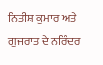ਨਿਤੀਸ਼ ਕੁਮਾਰ ਅਤੇ ਗੁਜਰਾਤ ਦੇ ਨਰਿੰਦਰ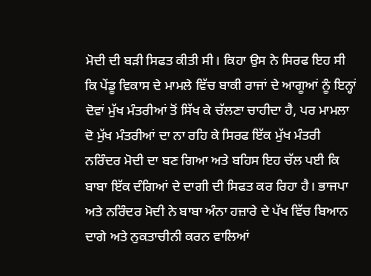ਮੋਦੀ ਦੀ ਬੜੀ ਸਿਫਤ ਕੀਤੀ ਸੀ। ਕਿਹਾ ਉਸ ਨੇ ਸਿਰਫ ਇਹ ਸੀ ਕਿ ਪੇਂਡੂ ਵਿਕਾਸ ਦੇ ਮਾਮਲੇ ਵਿੱਚ ਬਾਕੀ ਰਾਜਾਂ ਦੇ ਆਗੂਆਂ ਨੂੰ ਇਨ੍ਹਾਂ ਦੋਵਾਂ ਮੁੱਖ ਮੰਤਰੀਆਂ ਤੋਂ ਸਿੱਖ ਕੇ ਚੱਲਣਾ ਚਾਹੀਦਾ ਹੈ, ਪਰ ਮਾਮਲਾ ਦੋ ਮੁੱਖ ਮੰਤਰੀਆਂ ਦਾ ਨਾ ਰਹਿ ਕੇ ਸਿਰਫ ਇੱਕ ਮੁੱਖ ਮੰਤਰੀ ਨਰਿੰਦਰ ਮੋਦੀ ਦਾ ਬਣ ਗਿਆ ਅਤੇ ਬਹਿਸ ਇਹ ਚੱਲ ਪਈ ਕਿ ਬਾਬਾ ਇੱਕ ਦੰਗਿਆਂ ਦੇ ਦਾਗੀ ਦੀ ਸਿਫਤ ਕਰ ਰਿਹਾ ਹੈ। ਭਾਜਪਾ ਅਤੇ ਨਰਿੰਦਰ ਮੋਦੀ ਨੇ ਬਾਬਾ ਅੰਨਾ ਹਜ਼ਾਰੇ ਦੇ ਪੱਖ ਵਿੱਚ ਬਿਆਨ ਦਾਗੇ ਅਤੇ ਨੁਕਤਾਚੀਨੀ ਕਰਨ ਵਾਲਿਆਂ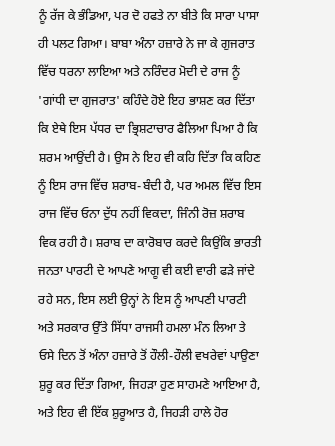ਨੂੰ ਰੱਜ ਕੇ ਭੰਡਿਆ, ਪਰ ਦੋ ਹਫਤੇ ਨਾ ਬੀਤੇ ਕਿ ਸਾਰਾ ਪਾਸਾ ਹੀ ਪਲਟ ਗਿਆ। ਬਾਬਾ ਅੰਨਾ ਹਜ਼ਾਰੇ ਨੇ ਜਾ ਕੇ ਗੁਜਰਾਤ ਵਿੱਚ ਧਰਨਾ ਲਾਇਆ ਅਤੇ ਨਰਿੰਦਰ ਮੋਦੀ ਦੇ ਰਾਜ ਨੂੰ 'ਗਾਂਧੀ ਦਾ ਗੁਜਰਾਤ' ਕਹਿੰਦੇ ਹੋਏ ਇਹ ਭਾਸ਼ਣ ਕਰ ਦਿੱਤਾ ਕਿ ਏਥੇ ਇਸ ਪੱਧਰ ਦਾ ਭ੍ਰਿਸ਼ਟਾਚਾਰ ਫੈਲਿਆ ਪਿਆ ਹੈ ਕਿ ਸ਼ਰਮ ਆਉਂਦੀ ਹੈ। ਉਸ ਨੇ ਇਹ ਵੀ ਕਹਿ ਦਿੱਤਾ ਕਿ ਕਹਿਣ ਨੂੰ ਇਸ ਰਾਜ ਵਿੱਚ ਸ਼ਰਾਬ-ਬੰਦੀ ਹੈ, ਪਰ ਅਮਲ ਵਿੱਚ ਇਸ ਰਾਜ ਵਿੱਚ ਓਨਾ ਦੁੱਧ ਨਹੀਂ ਵਿਕਦਾ, ਜਿੰਨੀ ਰੋਜ਼ ਸ਼ਰਾਬ ਵਿਕ ਰਹੀ ਹੈ। ਸ਼ਰਾਬ ਦਾ ਕਾਰੋਬਾਰ ਕਰਦੇ ਕਿਉਂਕਿ ਭਾਰਤੀ ਜਨਤਾ ਪਾਰਟੀ ਦੇ ਆਪਣੇ ਆਗੂ ਵੀ ਕਈ ਵਾਰੀ ਫੜੇ ਜਾਂਦੇ ਰਹੇ ਸਨ, ਇਸ ਲਈ ਉਨ੍ਹਾਂ ਨੇ ਇਸ ਨੂੰ ਆਪਣੀ ਪਾਰਟੀ ਅਤੇ ਸਰਕਾਰ ਉੱਤੇ ਸਿੱਧਾ ਰਾਜਸੀ ਹਮਲਾ ਮੰਨ ਲਿਆ ਤੇ ਓਸੇ ਦਿਨ ਤੋਂ ਅੰਨਾ ਹਜ਼ਾਰੇ ਤੋਂ ਹੌਲੀ-ਹੌਲੀ ਵਖਰੇਵਾਂ ਪਾਉਣਾ ਸ਼ੁਰੂ ਕਰ ਦਿੱਤਾ ਗਿਆ, ਜਿਹੜਾ ਹੁਣ ਸਾਹਮਣੇ ਆਇਆ ਹੈ, ਅਤੇ ਇਹ ਵੀ ਇੱਕ ਸ਼ੁਰੂਆਤ ਹੈ, ਜਿਹੜੀ ਹਾਲੇ ਹੋਰ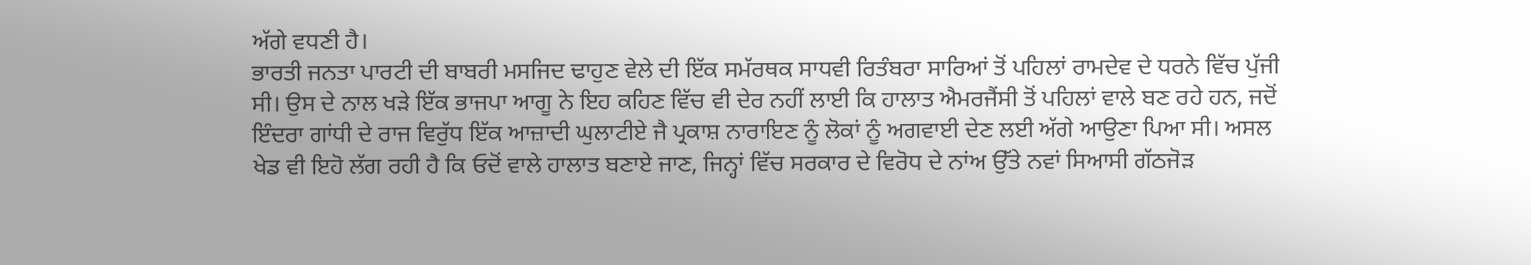ਅੱਗੇ ਵਧਣੀ ਹੈ।
ਭਾਰਤੀ ਜਨਤਾ ਪਾਰਟੀ ਦੀ ਬਾਬਰੀ ਮਸਜਿਦ ਢਾਹੁਣ ਵੇਲੇ ਦੀ ਇੱਕ ਸਮੱਰਥਕ ਸਾਧਵੀ ਰਿਤੰਬਰਾ ਸਾਰਿਆਂ ਤੋਂ ਪਹਿਲਾਂ ਰਾਮਦੇਵ ਦੇ ਧਰਨੇ ਵਿੱਚ ਪੁੱਜੀ ਸੀ। ਉਸ ਦੇ ਨਾਲ ਖੜੇ ਇੱਕ ਭਾਜਪਾ ਆਗੂ ਨੇ ਇਹ ਕਹਿਣ ਵਿੱਚ ਵੀ ਦੇਰ ਨਹੀਂ ਲਾਈ ਕਿ ਹਾਲਾਤ ਐਮਰਜੈਂਸੀ ਤੋਂ ਪਹਿਲਾਂ ਵਾਲੇ ਬਣ ਰਹੇ ਹਨ, ਜਦੋਂ ਇੰਦਰਾ ਗਾਂਧੀ ਦੇ ਰਾਜ ਵਿਰੁੱਧ ਇੱਕ ਆਜ਼ਾਦੀ ਘੁਲਾਟੀਏ ਜੈ ਪ੍ਰਕਾਸ਼ ਨਾਰਾਇਣ ਨੂੰ ਲੋਕਾਂ ਨੂੰ ਅਗਵਾਈ ਦੇਣ ਲਈ ਅੱਗੇ ਆਉਣਾ ਪਿਆ ਸੀ। ਅਸਲ ਖੇਡ ਵੀ ਇਹੋ ਲੱਗ ਰਹੀ ਹੈ ਕਿ ਓਦੋਂ ਵਾਲੇ ਹਾਲਾਤ ਬਣਾਏ ਜਾਣ, ਜਿਨ੍ਹਾਂ ਵਿੱਚ ਸਰਕਾਰ ਦੇ ਵਿਰੋਧ ਦੇ ਨਾਂਅ ਉੱਤੇ ਨਵਾਂ ਸਿਆਸੀ ਗੱਠਜੋੜ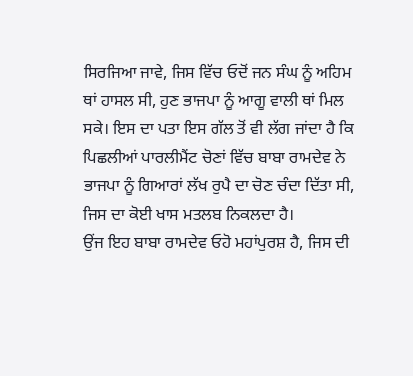ਸਿਰਜਿਆ ਜਾਵੇ, ਜਿਸ ਵਿੱਚ ਓਦੋਂ ਜਨ ਸੰਘ ਨੂੰ ਅਹਿਮ ਥਾਂ ਹਾਸਲ ਸੀ, ਹੁਣ ਭਾਜਪਾ ਨੂੰ ਆਗੂ ਵਾਲੀ ਥਾਂ ਮਿਲ ਸਕੇ। ਇਸ ਦਾ ਪਤਾ ਇਸ ਗੱਲ ਤੋਂ ਵੀ ਲੱਗ ਜਾਂਦਾ ਹੈ ਕਿ ਪਿਛਲੀਆਂ ਪਾਰਲੀਮੈਂਟ ਚੋਣਾਂ ਵਿੱਚ ਬਾਬਾ ਰਾਮਦੇਵ ਨੇ ਭਾਜਪਾ ਨੂੰ ਗਿਆਰਾਂ ਲੱਖ ਰੁਪੈ ਦਾ ਚੋਣ ਚੰਦਾ ਦਿੱਤਾ ਸੀ, ਜਿਸ ਦਾ ਕੋਈ ਖਾਸ ਮਤਲਬ ਨਿਕਲਦਾ ਹੈ।
ਉਂਜ ਇਹ ਬਾਬਾ ਰਾਮਦੇਵ ਓਹੋ ਮਹਾਂਪੁਰਸ਼ ਹੈ, ਜਿਸ ਦੀ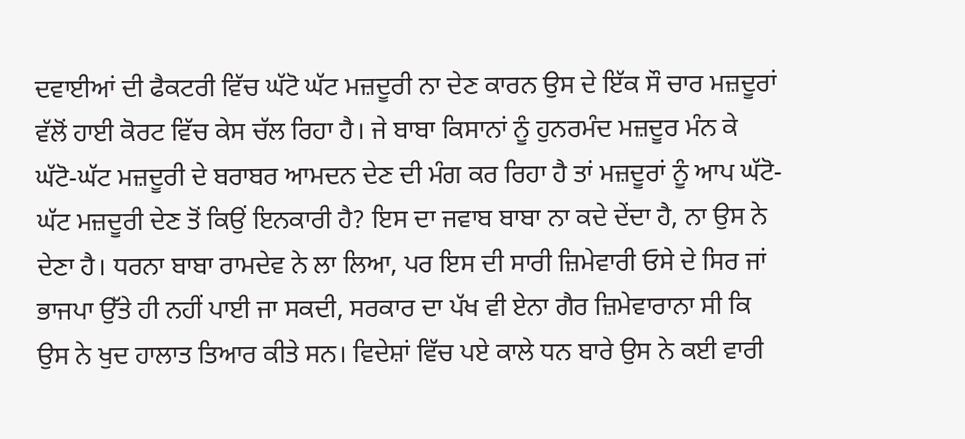ਦਵਾਈਆਂ ਦੀ ਫੈਕਟਰੀ ਵਿੱਚ ਘੱਟੋ ਘੱਟ ਮਜ਼ਦੂਰੀ ਨਾ ਦੇਣ ਕਾਰਨ ਉਸ ਦੇ ਇੱਕ ਸੌ ਚਾਰ ਮਜ਼ਦੂਰਾਂ ਵੱਲੋਂ ਹਾਈ ਕੋਰਟ ਵਿੱਚ ਕੇਸ ਚੱਲ ਰਿਹਾ ਹੈ। ਜੇ ਬਾਬਾ ਕਿਸਾਨਾਂ ਨੂੰ ਹੁਨਰਮੰਦ ਮਜ਼ਦੂਰ ਮੰਨ ਕੇ ਘੱਟੋ-ਘੱਟ ਮਜ਼ਦੂਰੀ ਦੇ ਬਰਾਬਰ ਆਮਦਨ ਦੇਣ ਦੀ ਮੰਗ ਕਰ ਰਿਹਾ ਹੈ ਤਾਂ ਮਜ਼ਦੂਰਾਂ ਨੂੰ ਆਪ ਘੱਟੋ-ਘੱਟ ਮਜ਼ਦੂਰੀ ਦੇਣ ਤੋਂ ਕਿਉਂ ਇਨਕਾਰੀ ਹੈ? ਇਸ ਦਾ ਜਵਾਬ ਬਾਬਾ ਨਾ ਕਦੇ ਦੇਂਦਾ ਹੈ, ਨਾ ਉਸ ਨੇ ਦੇਣਾ ਹੈ। ਧਰਨਾ ਬਾਬਾ ਰਾਮਦੇਵ ਨੇ ਲਾ ਲਿਆ, ਪਰ ਇਸ ਦੀ ਸਾਰੀ ਜ਼ਿਮੇਵਾਰੀ ਓਸੇ ਦੇ ਸਿਰ ਜਾਂ ਭਾਜਪਾ ਉੱਤੇ ਹੀ ਨਹੀਂ ਪਾਈ ਜਾ ਸਕਦੀ, ਸਰਕਾਰ ਦਾ ਪੱਖ ਵੀ ਏਨਾ ਗੈਰ ਜ਼ਿਮੇਵਾਰਾਨਾ ਸੀ ਕਿ ਉਸ ਨੇ ਖੁਦ ਹਾਲਾਤ ਤਿਆਰ ਕੀਤੇ ਸਨ। ਵਿਦੇਸ਼ਾਂ ਵਿੱਚ ਪਏ ਕਾਲੇ ਧਨ ਬਾਰੇ ਉਸ ਨੇ ਕਈ ਵਾਰੀ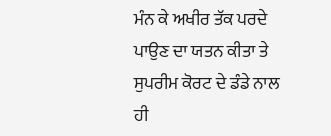ਮੰਨ ਕੇ ਅਖੀਰ ਤੱਕ ਪਰਦੇ ਪਾਉਣ ਦਾ ਯਤਨ ਕੀਤਾ ਤੇ ਸੁਪਰੀਮ ਕੋਰਟ ਦੇ ਡੰਡੇ ਨਾਲ ਹੀ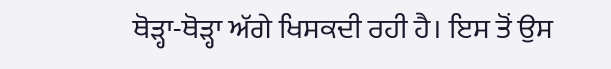ਥੋੜ੍ਹਾ-ਥੋੜ੍ਹਾ ਅੱਗੇ ਖਿਸਕਦੀ ਰਹੀ ਹੈ। ਇਸ ਤੋਂ ਉਸ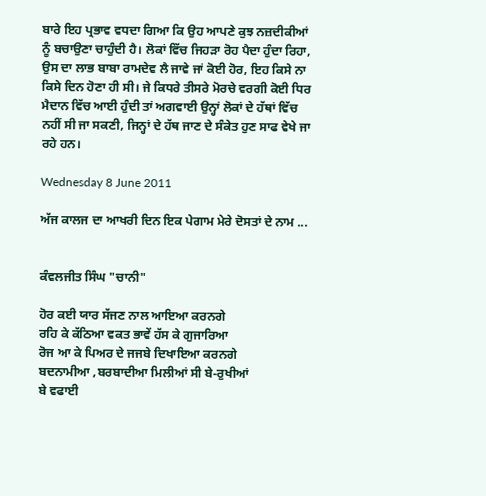ਬਾਰੇ ਇਹ ਪ੍ਰਭਾਵ ਵਧਦਾ ਗਿਆ ਕਿ ਉਹ ਆਪਣੇ ਕੁਝ ਨਜ਼ਦੀਕੀਆਂ ਨੂੰ ਬਚਾਉਣਾ ਚਾਹੁੰਦੀ ਹੈ। ਲੋਕਾਂ ਵਿੱਚ ਜਿਹੜਾ ਰੋਹ ਪੈਦਾ ਹੁੰਦਾ ਰਿਹਾ, ਉਸ ਦਾ ਲਾਭ ਬਾਬਾ ਰਾਮਦੇਵ ਲੈ ਜਾਵੇ ਜਾਂ ਕੋਈ ਹੋਰ, ਇਹ ਕਿਸੇ ਨਾ ਕਿਸੇ ਦਿਨ ਹੋਣਾ ਹੀ ਸੀ। ਜੇ ਕਿਧਰੇ ਤੀਸਰੇ ਮੋਰਚੇ ਵਰਗੀ ਕੋਈ ਧਿਰ ਮੈਦਾਨ ਵਿੱਚ ਆਈ ਹੁੰਦੀ ਤਾਂ ਅਗਵਾਈ ਉਨ੍ਹਾਂ ਲੋਕਾਂ ਦੇ ਹੱਥਾਂ ਵਿੱਚ ਨਹੀਂ ਸੀ ਜਾ ਸਕਣੀ, ਜਿਨ੍ਹਾਂ ਦੇ ਹੱਥ ਜਾਣ ਦੇ ਸੰਕੇਤ ਹੁਣ ਸਾਫ ਵੇਖੇ ਜਾ ਰਹੇ ਹਨ।

Wednesday 8 June 2011

ਅੱਜ ਕਾਲਜ ਦਾ ਆਖਰੀ ਦਿਨ ਇਕ ਪੇਗਾਮ ਮੇਰੇ ਦੋਸਤਾਂ ਦੇ ਨਾਮ ...


ਕੰਵਲਜੀਤ ਸਿੰਘ "ਚਾਨੀ"

ਹੋਰ ਕਈ ਯਾਰ ਸੱਜਣ ਨਾਲ ਆਇਆ ਕਰਨਗੇ
ਰਹਿ ਕੇ ਕੱਠਿਆ ਵਕਤ ਭਾਵੇਂ ਹੱਸ ਕੇ ਗੁਜਾਰਿਆ
ਰੋਜ ਆ ਕੇ ਪਿਅਰ ਦੇ ਜਜਬੇ ਦਿਖਾਇਆ ਕਰਨਗੇ
ਬਦਨਾਮੀਆ ,ਬਰਬਾਦੀਆ ਮਿਲੀਆਂ ਸੀ ਬੇ-ਰੁਖੀਆਂ
ਬੇ ਵਫਾਈ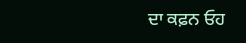ਦਾ ਕਫ਼ਨ ਓਹ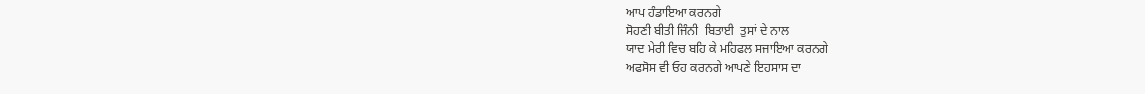ਆਪ ਹੰਡਾਇਆ ਕਰਨਗੇ
ਸੋਹਣੀ ਬੀਤੀ ਜਿੰਨੀ  ਬਿਤਾਈ  ਤੁਸਾਂ ਦੇ ਨਾਲ
ਯਾਦ ਮੇਰੀ ਵਿਚ ਬਹਿ ਕੇ ਮਹਿਫਲ ਸਜਾਇਆ ਕਰਨਗੇ
ਅਫਸੋਸ ਵੀ ਓਹ ਕਰਨਗੇ ਆਪਣੇ ਇਹਸਾਸ ਦਾ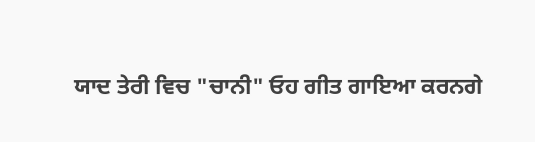ਯਾਦ ਤੇਰੀ ਵਿਚ "ਚਾਨੀ" ਓਹ ਗੀਤ ਗਾਇਆ ਕਰਨਗੇ